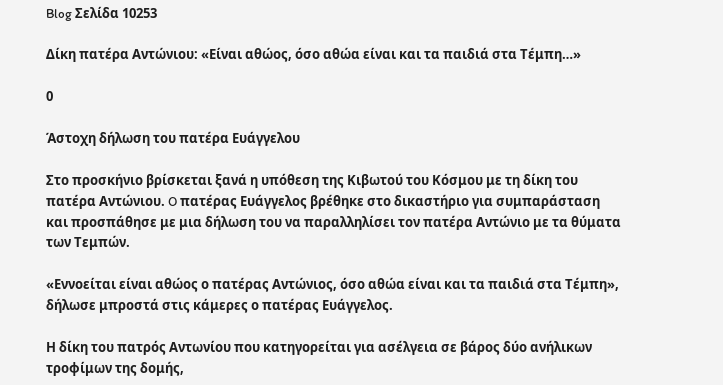Blog Σελίδα 10253

Δίκη πατέρα Αντώνιου: «Είναι αθώος, όσο αθώα είναι και τα παιδιά στα Τέμπη…»

0

Άστοχη δήλωση του πατέρα Ευάγγελου

Στο προσκήνιο βρίσκεται ξανά η υπόθεση της Κιβωτού του Κόσμου με τη δίκη του πατέρα Αντώνιου. O πατέρας Ευάγγελος βρέθηκε στο δικαστήριο για συμπαράσταση και προσπάθησε με μια δήλωση του να παραλληλίσει τον πατέρα Αντώνιο με τα θύματα των Τεμπών.

«Εννοείται είναι αθώος ο πατέρας Αντώνιος, όσο αθώα είναι και τα παιδιά στα Τέμπη», δήλωσε μπροστά στις κάμερες ο πατέρας Ευάγγελος.

Η δίκη του πατρός Αντωνίου που κατηγορείται για ασέλγεια σε βάρος δύο ανήλικων τροφίμων της δομής,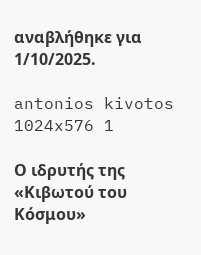αναβλήθηκε για 1/10/2025.

antonios kivotos 1024x576 1

Ο ιδρυτής της «Κιβωτού του Κόσμου»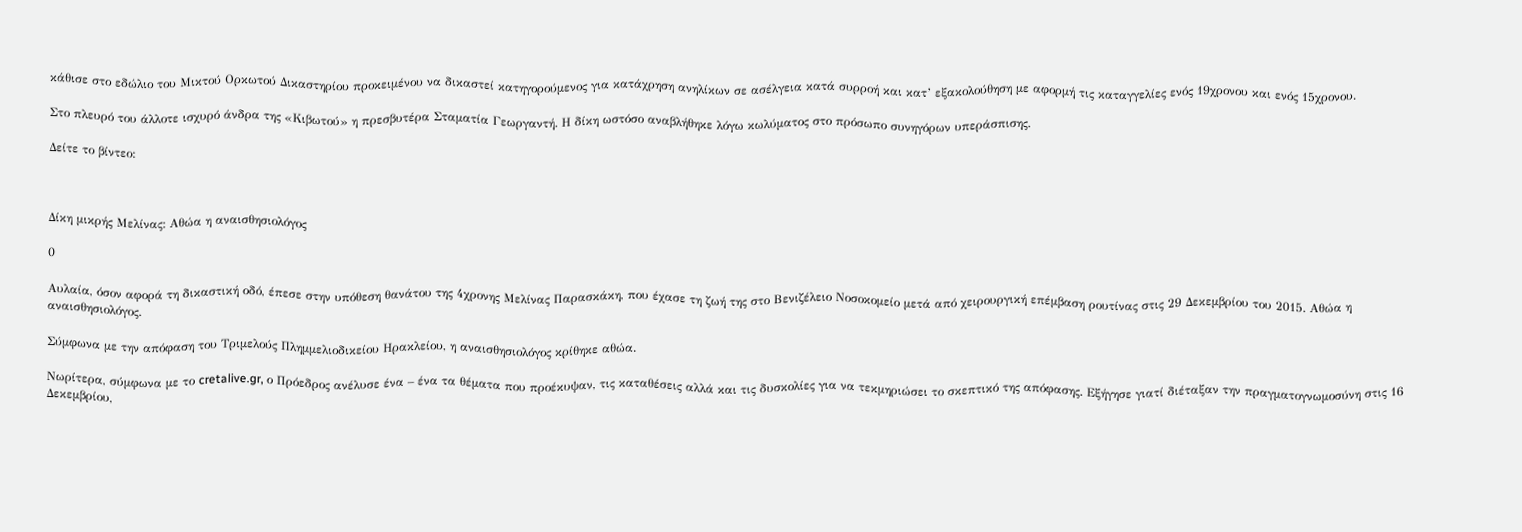κάθισε στο εδώλιο του Μικτού Ορκωτού Δικαστηρίου προκειμένου να δικαστεί κατηγορούμενος για κατάχρηση ανηλίκων σε ασέλγεια κατά συρροή και κατ’ εξακολούθηση με αφορμή τις καταγγελίες ενός 19χρονου και ενός 15χρονου.

Στο πλευρό του άλλοτε ισχυρό άνδρα της «Κιβωτού» η πρεσβυτέρα Σταματία Γεωργαντή. Η δίκη ωστόσο αναβλήθηκε λόγω κωλύματος στο πρόσωπο συνηγόρων υπεράσπισης.

Δείτε το βίντεο:



Δίκη μικρής Μελίνας: Αθώα η αναισθησιολόγος

0

Αυλαία, όσον αφορά τη δικαστική οδό, έπεσε στην υπόθεση θανάτου της 4χρονης Μελίνας Παρασκάκη, που έχασε τη ζωή της στο Βενιζέλειο Νοσοκομείο μετά από χειρουργική επέμβαση ρουτίνας στις 29 Δεκεμβρίου του 2015. Αθώα η αναισθησιολόγος.

Σύμφωνα με την απόφαση του Τριμελούς Πλημμελιοδικείου Ηρακλείου, η αναισθησιολόγος κρίθηκε αθώα.

Νωρίτερα, σύμφωνα με το cretalive.gr, ο Πρόεδρος ανέλυσε ένα – ένα τα θέματα που προέκυψαν, τις καταθέσεις αλλά και τις δυσκολίες για να τεκμηριώσει το σκεπτικό της απόφασης. Εξήγησε γιατί διέταξαν την πραγματογνωμοσύνη στις 16 Δεκεμβρίου,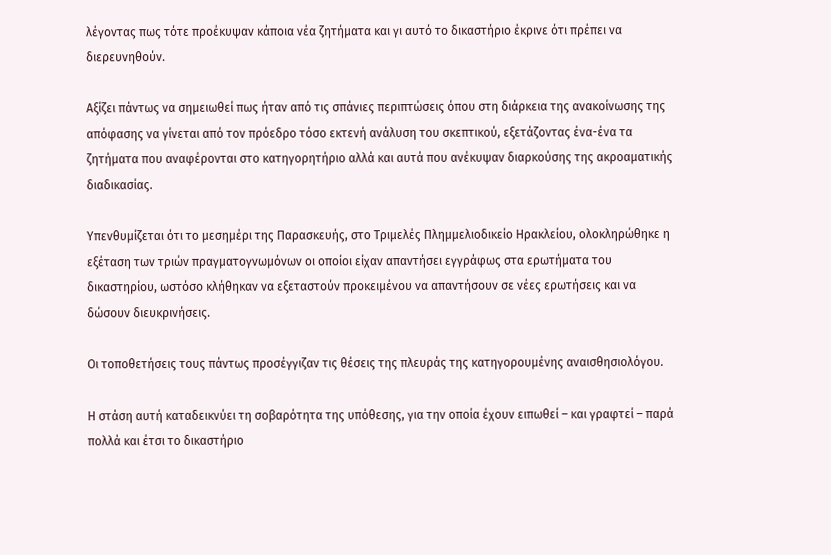λέγοντας πως τότε προέκυψαν κάποια νέα ζητήματα και γι αυτό το δικαστήριο έκρινε ότι πρέπει να διερευνηθούν.

Αξίζει πάντως να σημειωθεί πως ήταν από τις σπάνιες περιπτώσεις όπου στη διάρκεια της ανακοίνωσης της απόφασης να γίνεται από τον πρόεδρο τόσο εκτενή ανάλυση του σκεπτικού, εξετάζοντας ένα-ένα τα ζητήματα που αναφέρονται στο κατηγορητήριο αλλά και αυτά που ανέκυψαν διαρκούσης της ακροαματικής διαδικασίας.

Υπενθυμίζεται ότι το μεσημέρι της Παρασκευής, στο Τριμελές Πλημμελιοδικείο Ηρακλείου, ολοκληρώθηκε η εξέταση των τριών πραγματογνωμόνων οι οποίοι είχαν απαντήσει εγγράφως στα ερωτήματα του δικαστηρίου, ωστόσο κλήθηκαν να εξεταστούν προκειμένου να απαντήσουν σε νέες ερωτήσεις και να δώσουν διευκρινήσεις.

Οι τοποθετήσεις τους πάντως προσέγγιζαν τις θέσεις της πλευράς της κατηγορουμένης αναισθησιολόγου.

Η στάση αυτή καταδεικνύει τη σοβαρότητα της υπόθεσης, για την οποία έχουν ειπωθεί – και γραφτεί – παρά πολλά και έτσι το δικαστήριο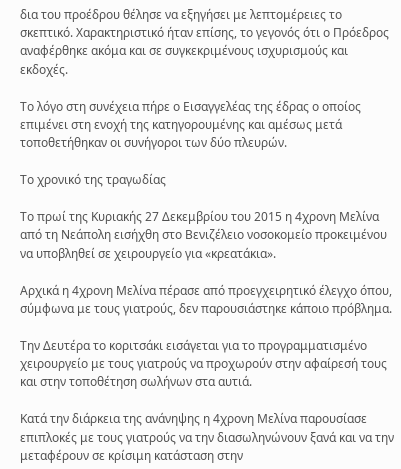δια του προέδρου θέλησε να εξηγήσει με λεπτομέρειες το σκεπτικό. Χαρακτηριστικό ήταν επίσης, το γεγονός ότι ο Πρόεδρος αναφέρθηκε ακόμα και σε συγκεκριμένους ισχυρισμούς και εκδοχές.

Το λόγο στη συνέχεια πήρε ο Εισαγγελέας της έδρας ο οποίος επιμένει στη ενοχή της κατηγορουμένης και αμέσως μετά τοποθετήθηκαν οι συνήγοροι των δύο πλευρών.

Το χρονικό της τραγωδίας

Το πρωί της Κυριακής 27 Δεκεμβρίου του 2015 η 4χρονη Μελίνα από τη Νεάπολη εισήχθη στο Βενιζέλειο νοσοκομείο προκειμένου να υποβληθεί σε χειρουργείο για «κρεατάκια».

Αρχικά η 4χρονη Μελίνα πέρασε από προεγχειρητικό έλεγχο όπου, σύμφωνα με τους γιατρούς, δεν παρουσιάστηκε κάποιο πρόβλημα.

Την Δευτέρα το κοριτσάκι εισάγεται για το προγραμματισμένο χειρουργείο με τους γιατρούς να προχωρούν στην αφαίρεσή τους και στην τοποθέτηση σωλήνων στα αυτιά.

Κατά την διάρκεια της ανάνηψης η 4χρονη Μελίνα παρουσίασε επιπλοκές με τους γιατρούς να την διασωληνώνουν ξανά και να την μεταφέρουν σε κρίσιμη κατάσταση στην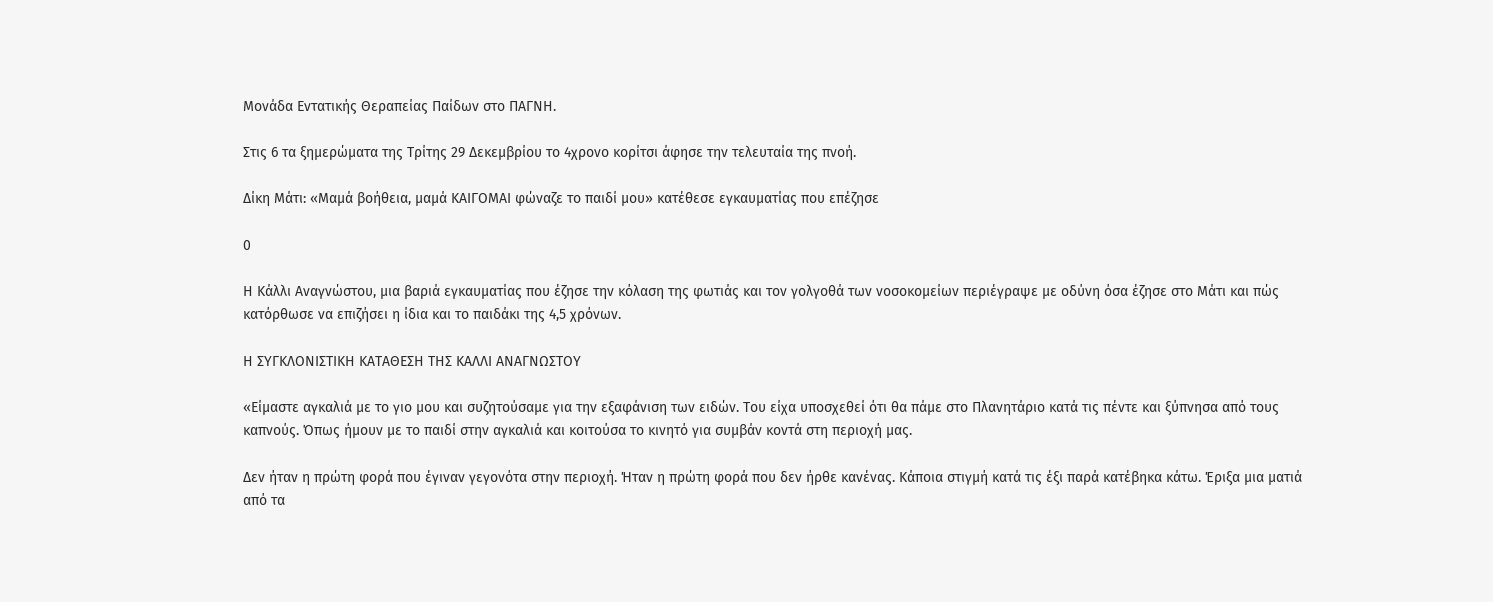Μονάδα Εντατικής Θεραπείας Παίδων στο ΠΑΓΝΗ.

Στις 6 τα ξημερώματα της Τρίτης 29 Δεκεμβρίου το 4χρονο κορίτσι άφησε την τελευταία της πνοή.

Δίκη Μάτι: «Μαμά βοήθεια, μαμά ΚΑΙΓΟΜΑΙ φώναζε το παιδί μου» κατέθεσε εγκαυματίας που επέζησε

0

Η Κάλλι Αναγνώστου, μια βαριά εγκαυματίας που έζησε την κόλαση της φωτιάς και τον γολγοθά των νοσοκομείων περιέγραψε με οδύνη όσα έζησε στο Μάτι και πώς κατόρθωσε να επιζήσει η ίδια και το παιδάκι της 4,5 χρόνων.

Η ΣΥΓΚΛΟΝΙΣΤΙΚΗ ΚΑΤΑΘΕΣΗ ΤΗΣ ΚΑΛΛΙ ΑΝΑΓΝΩΣΤΟΥ

«Είμαστε αγκαλιά με το γιο μου και συζητούσαμε για την εξαφάνιση των ειδών. Του είχα υποσχεθεί ότι θα πάμε στο Πλανητάριο κατά τις πέντε και ξύπνησα από τους καπνούς. Όπως ήμουν με το παιδί στην αγκαλιά και κοιτούσα το κινητό για συμβάν κοντά στη περιοχή μας.

Δεν ήταν η πρώτη φορά που έγιναν γεγονότα στην περιοχή. Ήταν η πρώτη φορά που δεν ήρθε κανένας. Κάποια στιγμή κατά τις έξι παρά κατέβηκα κάτω. Έριξα μια ματιά από τα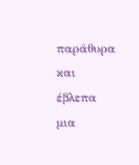παράθυρα και έβλεπα μια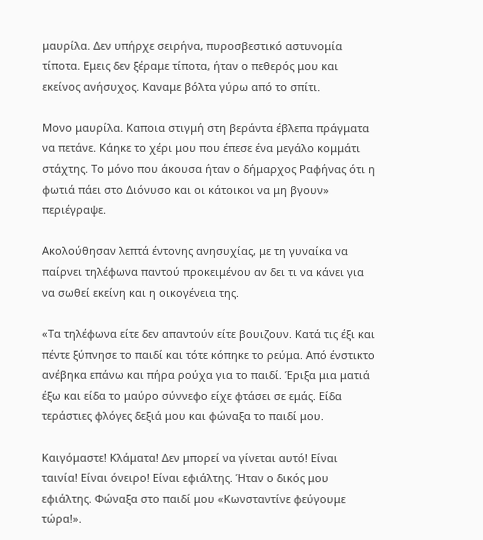μαυρίλα. Δεν υπήρχε σειρήνα, πυροσβεστικό αστυνομία τίποτα. Εμεις δεν ξέραμε τίποτα, ήταν ο πεθερός μου και εκείνος ανήσυχος. Καναμε βόλτα γύρω από το σπίτι.

Μονο μαυρίλα. Καποια στιγμή στη βεράντα έβλεπα πράγματα να πετάνε. Κάηκε το χέρι μου που έπεσε ένα μεγάλο κομμάτι στάχτης. Το μόνο που άκουσα ήταν ο δήμαρχος Ραφήνας ότι η φωτιά πάει στο Διόνυσο και οι κάτοικοι να μη βγουν» περιέγραψε.

Ακολούθησαν λεπτά έντονης ανησυχίας, με τη γυναίκα να παίρνει τηλέφωνα παντού προκειμένου αν δει τι να κάνει για να σωθεί εκείνη και η οικογένεια της.

«Τα τηλέφωνα είτε δεν απαντούν είτε βουιζουν. Κατά τις έξι και πέντε ξύπνησε το παιδί και τότε κόπηκε το ρεύμα. Από ένστικτο ανέβηκα επάνω και πήρα ρούχα για το παιδί. Έριξα μια ματιά έξω και είδα το μαύρο σύννεφο είχε φτάσει σε εμάς. Είδα τεράστιες φλόγες δεξιά μου και φώναξα το παιδί μου.

Καιγόμαστε! Κλάματα! Δεν μπορεί να γίνεται αυτό! Είναι ταινία! Είναι όνειρο! Είναι εφιάλτης. Ήταν ο δικός μου εφιάλτης. Φώναξα στο παιδί μου «Κωνσταντίνε φεύγουμε τώρα!».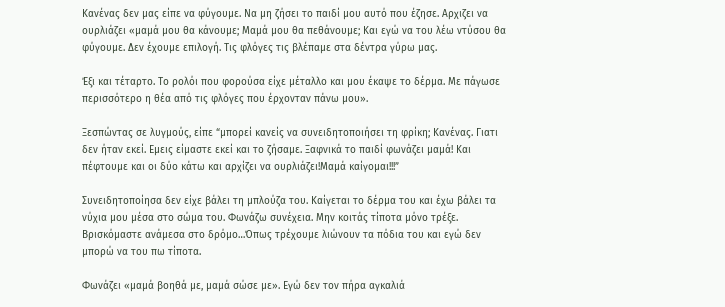Κανένας δεν μας είπε να φύγουμε. Να μη ζήσει το παιδί μου αυτό που έζησε. Αρχιζει να ουρλιάζει «μαμά μου θα κάνουμε; Μαμά μου θα πεθάνουμε; Και εγώ να του λέω ντύσου θα φύγουμε. Δεν έχουμε επιλογή. Τις φλόγες τις βλέπαμε στα δέντρα γύρω μας.

Έξι και τέταρτο. Το ρολόι που φορούσα είχε μέταλλο και μου έκαψε το δέρμα. Με πάγωσε περισσότερο η θέα από τις φλόγες που έρχονταν πάνω μου».

Ξεσπώντας σε λυγμούς, είπε “μπορεί κανείς να συνειδητοποιήσει τη φρίκη; Κανένας. Γιατι δεν ήταν εκεί. Εμεις είμαστε εκεί και το ζήσαμε. Ξαφνικά το παιδί φωνάζει μαμά! Και πέφτουμε και οι δύο κάτω και αρχίζει να ουρλιάζει!Μαμά καίγομαι!!!”

Συνειδητοποίησα δεν είχε βάλει τη μπλούζα του. Καίγεται το δέρμα του και έχω βάλει τα νύχια μου μέσα στο σώμα του. Φωνάζω συνέχεια. Μην κοιτάς τίποτα μόνο τρέξε. Βρισκόμαστε ανάμεσα στο δρόμο…Όπως τρέχουμε λιώνουν τα πόδια του και εγώ δεν μπορώ να του πω τίποτα.

Φωνάζει «μαμά βοηθά με, μαμά σώσε με». Εγώ δεν τον πήρα αγκαλιά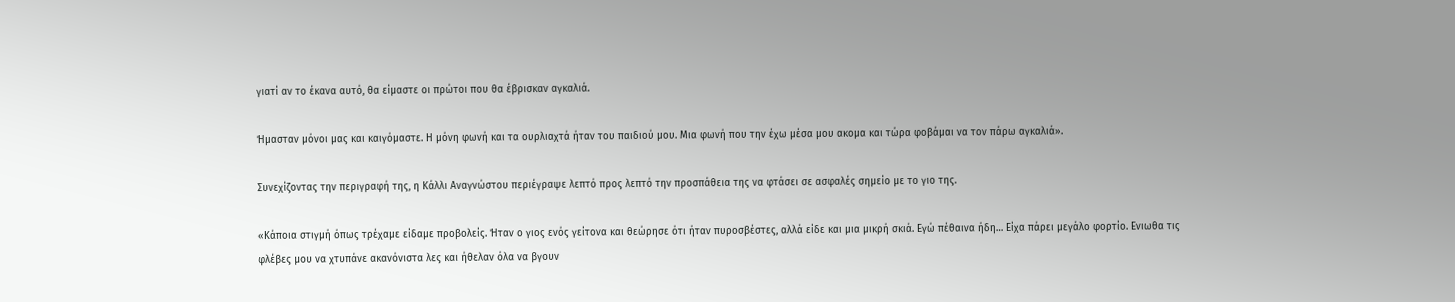γιατί αν το έκανα αυτό, θα είμαστε οι πρώτοι που θα έβρισκαν αγκαλιά.

Ήμασταν μόνοι μας και καιγόμαστε. Η μόνη φωνή και τα ουρλιαχτά ήταν του παιδιού μου. Μια φωνή που την έχω μέσα μου ακομα και τώρα φοβάμαι να τον πάρω αγκαλιά».

Συνεχίζοντας την περιγραφή της, η Κάλλι Αναγνώστου περιέγραψε λεπτό προς λεπτό την προσπάθεια της να φτάσει σε ασφαλές σημείο με το γιο της.

«Κάποια στιγμή όπως τρέχαμε είδαμε προβολείς. Ήταν ο γιος ενός γείτονα και θεώρησε ότι ήταν πυροσβέστες, αλλά είδε και μια μικρή σκιά. Εγώ πέθαινα ήδη… Είχα πάρει μεγάλο φορτίο. Ενιωθα τις φλέβες μου να χτυπάνε ακανόνιστα λες και ήθελαν όλα να βγουν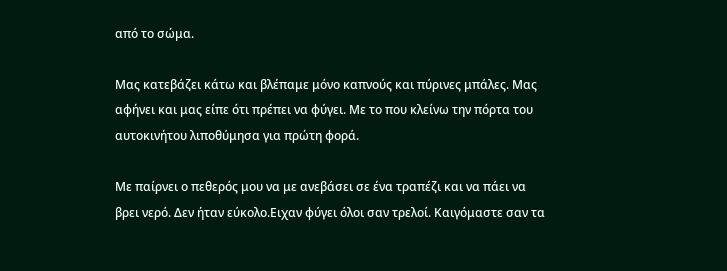από το σώμα.

Μας κατεβάζει κάτω και βλέπαμε μόνο καπνούς και πύρινες μπάλες. Μας αφήνει και μας είπε ότι πρέπει να φύγει. Με το που κλείνω την πόρτα του αυτοκινήτου λιποθύμησα για πρώτη φορά.

Με παίρνει ο πεθερός μου να με ανεβάσει σε ένα τραπέζι και να πάει να βρει νερό. Δεν ήταν εύκολο.Ειχαν φύγει όλοι σαν τρελοί. Καιγόμαστε σαν τα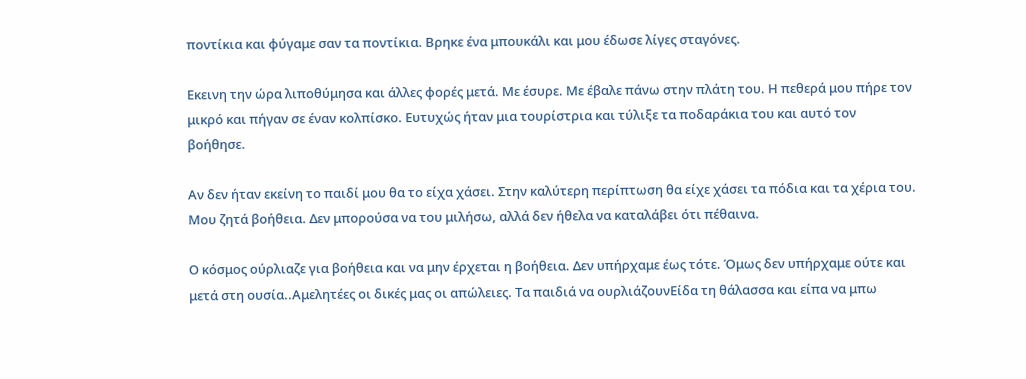ποντίκια και φύγαμε σαν τα ποντίκια. Βρηκε ένα μπουκάλι και μου έδωσε λίγες σταγόνες.

Εκεινη την ώρα λιποθύμησα και άλλες φορές μετά. Με έσυρε. Με έβαλε πάνω στην πλάτη του. Η πεθερά μου πήρε τον μικρό και πήγαν σε έναν κολπίσκο. Ευτυχώς ήταν μια τουρίστρια και τύλιξε τα ποδαράκια του και αυτό τον βοήθησε.

Αν δεν ήταν εκείνη το παιδί μου θα το είχα χάσει. Στην καλύτερη περίπτωση θα είχε χάσει τα πόδια και τα χέρια του. Μου ζητά βοήθεια. Δεν μπορούσα να του μιλήσω, αλλά δεν ήθελα να καταλάβει ότι πέθαινα.

Ο κόσμος ούρλιαζε για βοήθεια και να μην έρχεται η βοήθεια. Δεν υπήρχαμε έως τότε. Όμως δεν υπήρχαμε ούτε και μετά στη ουσία..Αμελητέες οι δικές μας οι απώλειες. Τα παιδιά να ουρλιάζουνΕίδα τη θάλασσα και είπα να μπω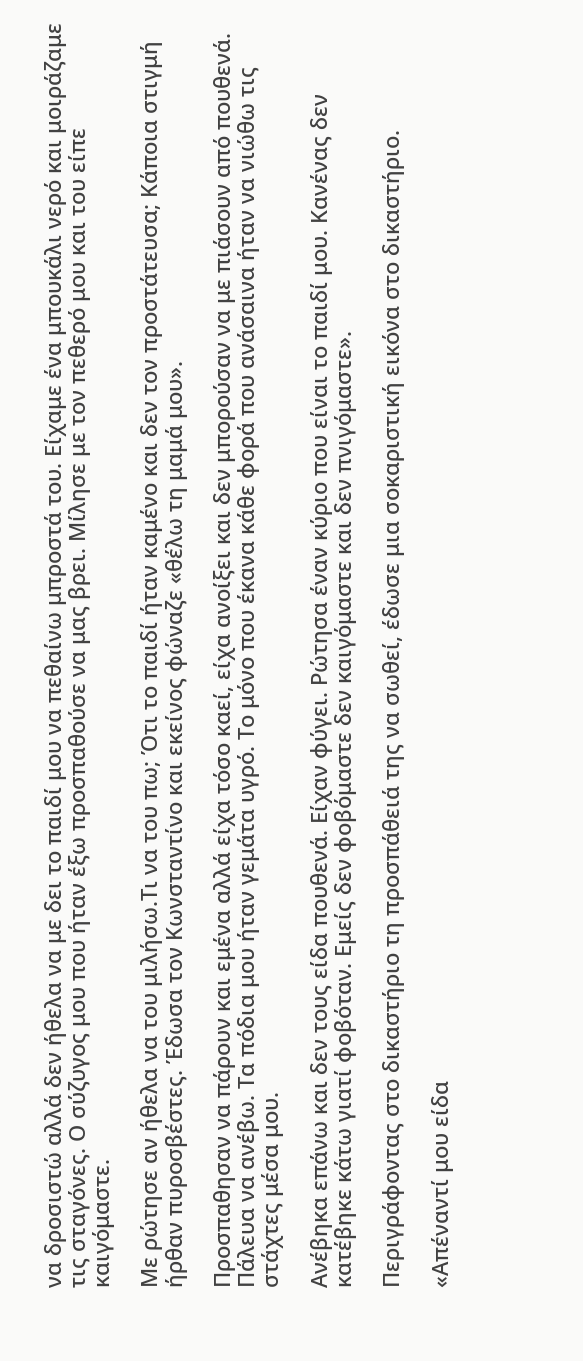να δροσιστώ αλλά δεν ήθελα να με δει το παιδί μου να πεθαίνω μπροστά του. Είχαμε ένα μπουκάλι νερό και μοιράζαμε τις σταγόνες. Ο σύζυγος μου που ήταν έξω προσπαθούσε να μας βρει. Μίλησε με τον πεθερό μου και του είπε καιγόμαστε.

Με ρώτησε αν ήθελα να του μιλήσω.Τι να του πω; Ότι το παιδί ήταν καμένο και δεν τον προστάτευσα; Κάποια στιγμή ήρθαν πυροσβέστες. Έδωσα τον Κωνσταντίνο και εκείνος φώναζε «θέλω τη μαμά μου».

Προσπαθησαν να πάρουν και εμένα αλλά είχα τόσο καεί, είχα ανοίξει και δεν μπορούσαν να με πιάσουν από πουθενά. Πάλευα να ανέβω. Τα πόδια μου ήταν γεμάτα υγρό. Το μόνο που έκανα κάθε φορά που ανάσαινα ήταν να νιώθω τις στάχτες μέσα μου.

Ανέβηκα επάνω και δεν τους είδα πουθενά. Είχαν φύγει. Ρώτησα έναν κύριο που είναι το παιδί μου. Κανένας δεν κατέβηκε κάτω γιατί φοβόταν. Εμείς δεν φοβόμαστε δεν καιγόμαστε και δεν πνιγόμαστε».

Περιγράφοντας στο δικαστήριο τη προσπάθειά της να σωθεί, έδωσε μια σοκαριστική εικόνα στο δικαστήριο.

«Απέναντί μου είδα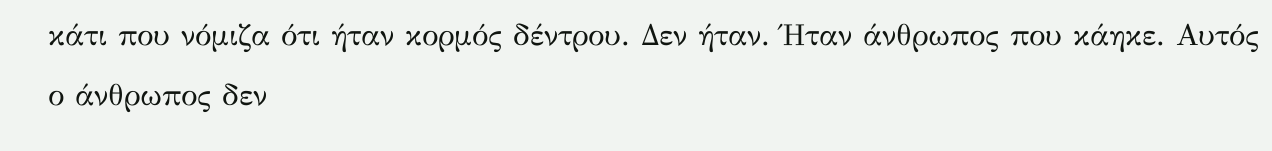κάτι που νόμιζα ότι ήταν κορμός δέντρου. Δεν ήταν. Ήταν άνθρωπος που κάηκε. Αυτός ο άνθρωπος δεν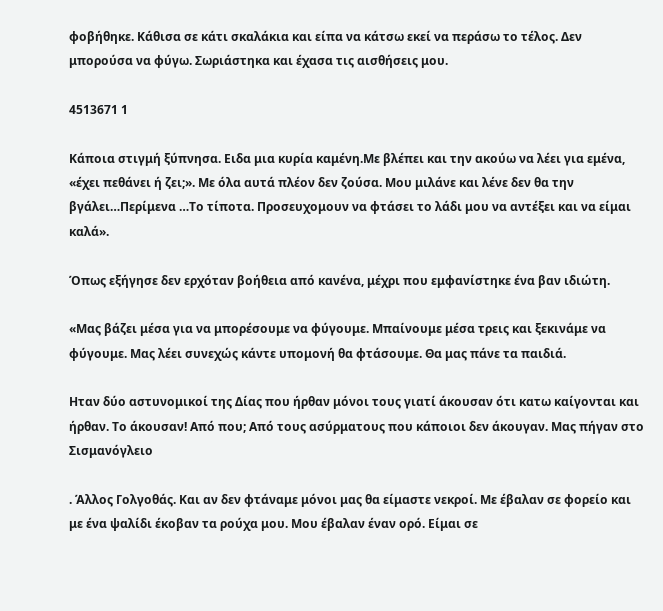φοβήθηκε. Κάθισα σε κάτι σκαλάκια και είπα να κάτσω εκεί να περάσω το τέλος. Δεν μπορούσα να φύγω. Σωριάστηκα και έχασα τις αισθήσεις μου.

4513671 1

Κάποια στιγμή ξύπνησα. Ειδα μια κυρία καμένη.Με βλέπει και την ακούω να λέει για εμένα, «έχει πεθάνει ή ζει;». Με όλα αυτά πλέον δεν ζούσα. Μου μιλάνε και λένε δεν θα την βγάλει…Περίμενα …Το τίποτα. Προσευχομουν να φτάσει το λάδι μου να αντέξει και να είμαι καλά».

Όπως εξήγησε δεν ερχόταν βοήθεια από κανένα, μέχρι που εμφανίστηκε ένα βαν ιδιώτη.

«Μας βάζει μέσα για να μπορέσουμε να φύγουμε. Μπαίνουμε μέσα τρεις και ξεκινάμε να φύγουμε. Μας λέει συνεχώς κάντε υπομονή θα φτάσουμε. Θα μας πάνε τα παιδιά.

Ηταν δύο αστυνομικοί της Δίας που ήρθαν μόνοι τους γιατί άκουσαν ότι κατω καίγονται και ήρθαν. Το άκουσαν! Από που; Από τους ασύρματους που κάποιοι δεν άκουγαν. Μας πήγαν στο Σισμανόγλειο

. Άλλος Γολγοθάς. Και αν δεν φτάναμε μόνοι μας θα είμαστε νεκροί. Με έβαλαν σε φορείο και με ένα ψαλίδι έκοβαν τα ρούχα μου. Μου έβαλαν έναν ορό. Είμαι σε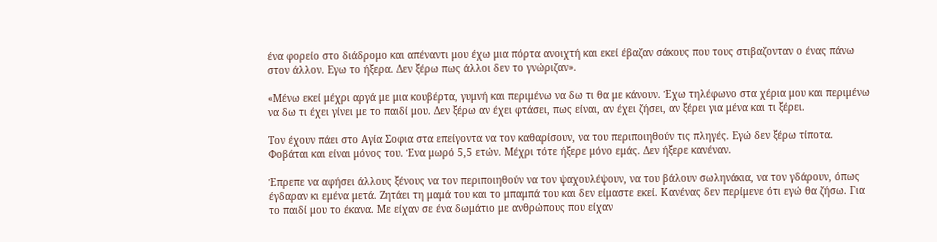ένα φορείο στο διάδρομο και απέναντι μου έχω μια πόρτα ανοιχτή και εκεί έβαζαν σάκους που τους στιβαζονταν ο ένας πάνω στον άλλον. Εγω το ήξερα. Δεν ξέρω πως άλλοι δεν το γνώριζαν».

«Μένω εκεί μέχρι αργά με μια κουβέρτα, γυμνή και περιμένω να δω τι θα με κάνουν. Έχω τηλέφωνο στα χέρια μου και περιμένω να δω τι έχει γίνει με το παιδί μου. Δεν ξέρω αν έχει φτάσει, πως είναι, αν έχει ζήσει, αν ξέρει για μένα και τι ξέρει.

Τον έχουν πάει στο Αγία Σοφια στα επείγοντα να τον καθαρίσουν, να του περιποιηθούν τις πληγές. Εγώ δεν ξέρω τίποτα. Φοβάται και είναι μόνος του. Ένα μωρό 5,5 ετών. Μέχρι τότε ήξερε μόνο εμάς. Δεν ήξερε κανέναν.

Έπρεπε να αφήσει άλλους ξένους να τον περιποιηθούν να τον ψαχουλέψουν, να του βάλουν σωληνάκια, να τον γδάρουν, όπως έγδαραν κι εμένα μετά. Ζητάει τη μαμά του και το μπαμπά του και δεν είμαστε εκεί. Κανένας δεν περίμενε ότι εγώ θα ζήσω. Για το παιδί μου το έκανα. Με είχαν σε ένα δωμάτιο με ανθρώπους που είχαν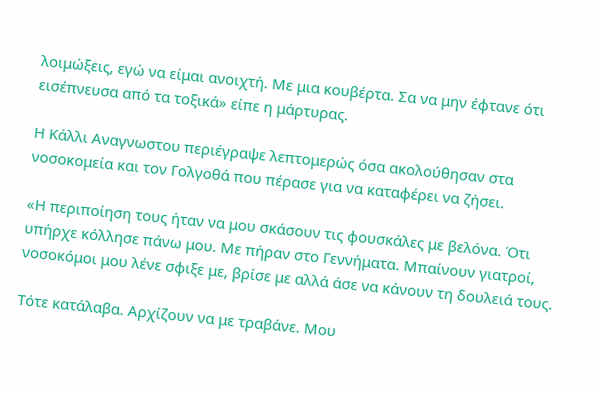λοιμώξεις, εγώ να είμαι ανοιχτή. Με μια κουβέρτα. Σα να μην έφτανε ότι εισέπνευσα από τα τοξικά» είπε η μάρτυρας.

Η Κάλλι Αναγνωστου περιέγραψε λεπτομερώς όσα ακολούθησαν στα νοσοκομεία και τον Γολγοθά που πέρασε για να καταφέρει να ζήσει.

«Η περιποίηση τους ήταν να μου σκάσουν τις φουσκάλες με βελόνα. Ότι υπήρχε κόλλησε πάνω μου. Με πήραν στο Γεννήματα. Μπαίνουν γιατροί, νοσοκόμοι μου λένε σφιξε με, βρίσε με αλλά άσε να κάνουν τη δουλειά τους.

Τότε κατάλαβα. Αρχίζουν να με τραβάνε. Μου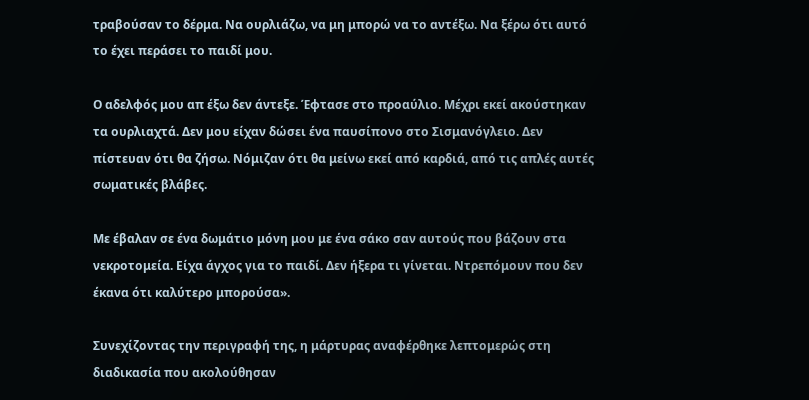τραβούσαν το δέρμα. Να ουρλιάζω, να μη μπορώ να το αντέξω. Να ξέρω ότι αυτό το έχει περάσει το παιδί μου.

Ο αδελφός μου απ έξω δεν άντεξε. Έφτασε στο προαύλιο. Μέχρι εκεί ακούστηκαν τα ουρλιαχτά. Δεν μου είχαν δώσει ένα παυσίπονο στο Σισμανόγλειο. Δεν πίστευαν ότι θα ζήσω. Νόμιζαν ότι θα μείνω εκεί από καρδιά, από τις απλές αυτές σωματικές βλάβες.

Με έβαλαν σε ένα δωμάτιο μόνη μου με ένα σάκο σαν αυτούς που βάζουν στα νεκροτομεία. Είχα άγχος για το παιδί. Δεν ήξερα τι γίνεται. Ντρεπόμουν που δεν έκανα ότι καλύτερο μπορούσα».

Συνεχίζοντας την περιγραφή της, η μάρτυρας αναφέρθηκε λεπτομερώς στη διαδικασία που ακολούθησαν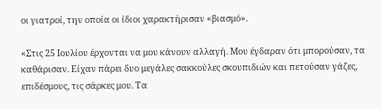οι γιατροί, την οποία οι ίδιοι χαρακτήρισαν «βιασμό».

«Στις 25 Ιουλίου έρχονται να μου κάνουν αλλαγή. Μου έγδαραν ότι μπορούσαν, τα καθάρισαν. Είχαν πάρει δυο μεγάλες σακκούλες σκουπιδιών και πετούσαν γάζες, επιδέσμους, τις σάρκες μου. Τα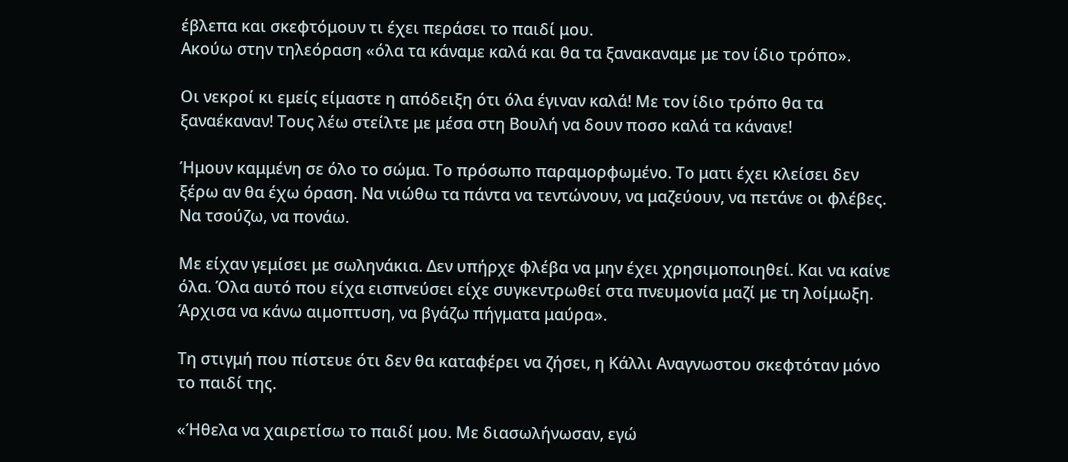έβλεπα και σκεφτόμουν τι έχει περάσει το παιδί μου.
Ακούω στην τηλεόραση «όλα τα κάναμε καλά και θα τα ξανακαναμε με τον ίδιο τρόπο».

Οι νεκροί κι εμείς είμαστε η απόδειξη ότι όλα έγιναν καλά! Με τον ίδιο τρόπο θα τα ξαναέκαναν! Τους λέω στείλτε με μέσα στη Βουλή να δουν ποσο καλά τα κάνανε!

Ήμουν καμμένη σε όλο το σώμα. Το πρόσωπο παραμορφωμένο. Το ματι έχει κλείσει δεν ξέρω αν θα έχω όραση. Να νιώθω τα πάντα να τεντώνουν, να μαζεύουν, να πετάνε οι φλέβες. Να τσούζω, να πονάω.

Με είχαν γεμίσει με σωληνάκια. Δεν υπήρχε φλέβα να μην έχει χρησιμοποιηθεί. Και να καίνε όλα. Όλα αυτό που είχα εισπνεύσει είχε συγκεντρωθεί στα πνευμονία μαζί με τη λοίμωξη. Άρχισα να κάνω αιμοπτυση, να βγάζω πήγματα μαύρα».

Τη στιγμή που πίστευε ότι δεν θα καταφέρει να ζήσει, η Κάλλι Αναγνωστου σκεφτόταν μόνο το παιδί της.

«Ήθελα να χαιρετίσω το παιδί μου. Με διασωλήνωσαν, εγώ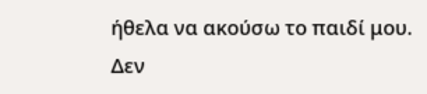ήθελα να ακούσω το παιδί μου. Δεν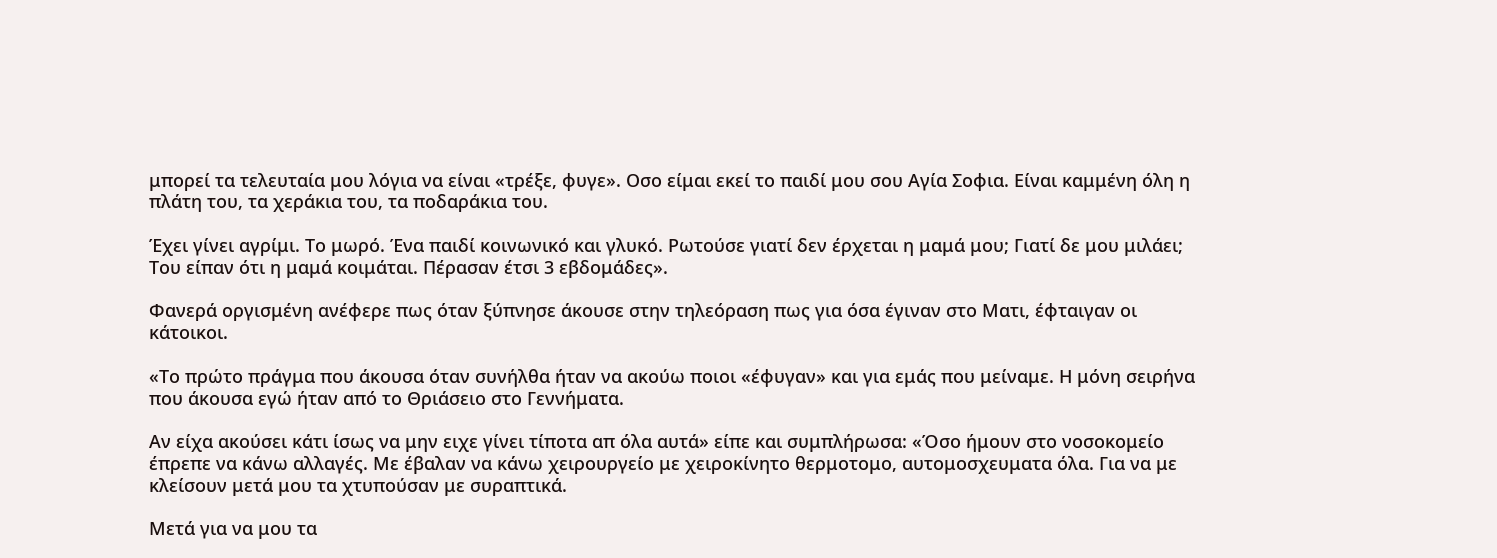μπορεί τα τελευταία μου λόγια να είναι «τρέξε, φυγε». Οσο είμαι εκεί το παιδί μου σου Αγία Σοφια. Είναι καμμένη όλη η πλάτη του, τα χεράκια του, τα ποδαράκια του.

Έχει γίνει αγρίμι. Το μωρό. Ένα παιδί κοινωνικό και γλυκό. Ρωτούσε γιατί δεν έρχεται η μαμά μου; Γιατί δε μου μιλάει; Του είπαν ότι η μαμά κοιμάται. Πέρασαν έτσι 3 εβδομάδες».

Φανερά οργισμένη ανέφερε πως όταν ξύπνησε άκουσε στην τηλεόραση πως για όσα έγιναν στο Ματι, έφταιγαν οι κάτοικοι.

«Το πρώτο πράγμα που άκουσα όταν συνήλθα ήταν να ακούω ποιοι «έφυγαν» και για εμάς που μείναμε. Η μόνη σειρήνα που άκουσα εγώ ήταν από το Θριάσειο στο Γεννήματα.

Αν είχα ακούσει κάτι ίσως να μην ειχε γίνει τίποτα απ όλα αυτά» είπε και συμπλήρωσα: «Όσο ήμουν στο νοσοκομείο έπρεπε να κάνω αλλαγές. Με έβαλαν να κάνω χειρουργείο με χειροκίνητο θερμοτομο, αυτομοσχευματα όλα. Για να με κλείσουν μετά μου τα χτυπούσαν με συραπτικά.

Μετά για να μου τα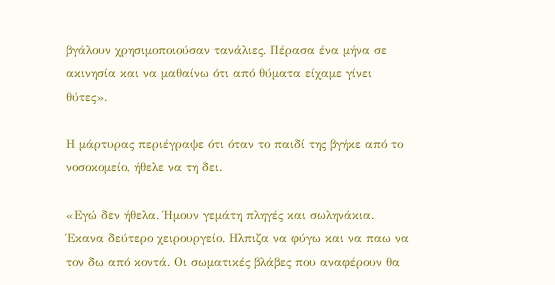βγάλουν χρησιμοποιούσαν τανάλιες. Πέρασα ένα μήνα σε ακινησία και να μαθαίνω ότι από θύματα είχαμε γίνει θύτες».

Η μάρτυρας περιέγραψε ότι όταν το παιδί της βγήκε από το νοσοκομείο, ήθελε να τη δει.

«Εγώ δεν ήθελα. Ήμουν γεμάτη πληγές και σωληνάκια. Έκανα δεύτερο χειρουργείο. Ηλπιζα να φύγω και να παω να τον δω από κοντά. Οι σωματικές βλάβες που αναφέρουν θα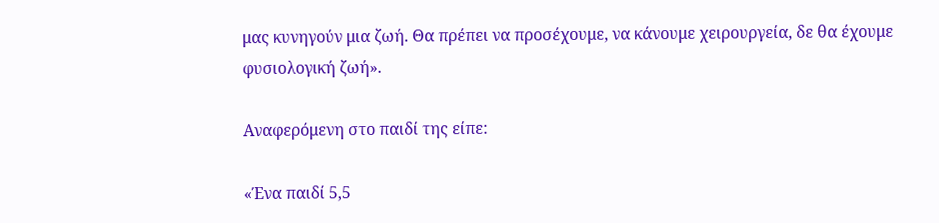μας κυνηγούν μια ζωή. Θα πρέπει να προσέχουμε, να κάνουμε χειρουργεία, δε θα έχουμε φυσιολογική ζωή».

Αναφερόμενη στο παιδί της είπε:

«Ένα παιδί 5,5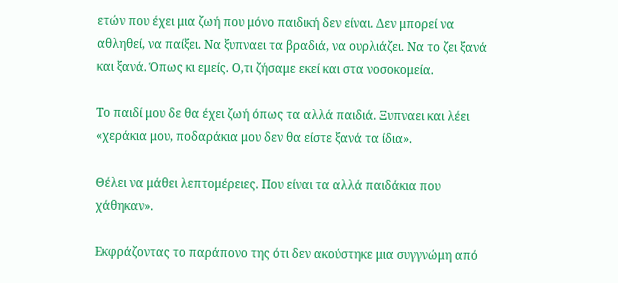ετών που έχει μια ζωή που μόνο παιδική δεν είναι. Δεν μπορεί να αθληθεί, να παίξει. Να ξυπναει τα βραδιά, να ουρλιάζει. Να το ζει ξανά και ξανά. Όπως κι εμείς. Ο,τι ζήσαμε εκεί και στα νοσοκομεία.

Το παιδί μου δε θα έχει ζωή όπως τα αλλά παιδιά. Ξυπναει και λέει «χεράκια μου, ποδαράκια μου δεν θα είστε ξανά τα ίδια».

Θέλει να μάθει λεπτομέρειες. Που είναι τα αλλά παιδάκια που χάθηκαν».

Εκφράζοντας το παράπονο της ότι δεν ακούστηκε μια συγγνώμη από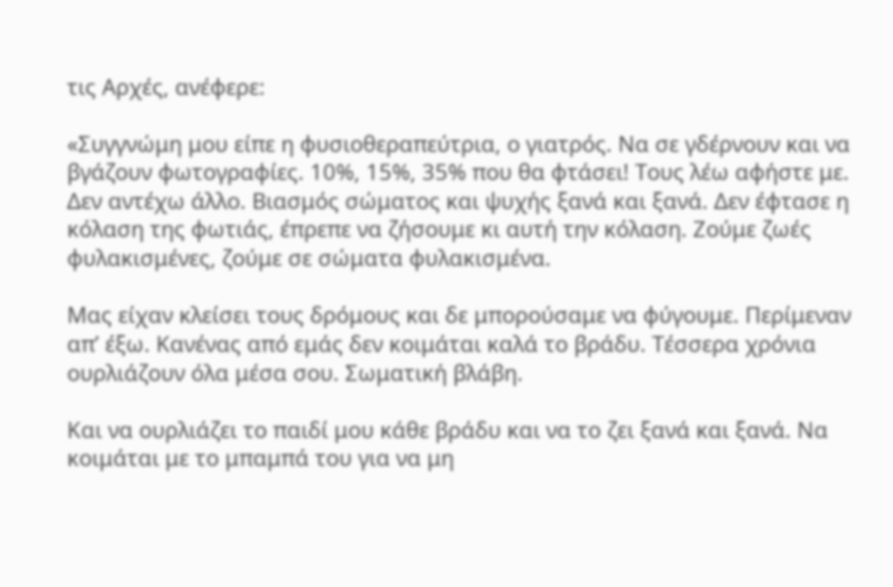τις Αρχές, ανέφερε:

«Συγγνώμη μου είπε η φυσιοθεραπεύτρια, ο γιατρός. Να σε γδέρνουν και να βγάζουν φωτογραφίες. 10%, 15%, 35% που θα φτάσει! Τους λέω αφήστε με. Δεν αντέχω άλλο. Βιασμός σώματος και ψυχής ξανά και ξανά. Δεν έφτασε η κόλαση της φωτιάς, έπρεπε να ζήσουμε κι αυτή την κόλαση. Ζούμε ζωές φυλακισμένες, ζούμε σε σώματα φυλακισμένα.

Μας είχαν κλείσει τους δρόμους και δε μπορούσαμε να φύγουμε. Περίμεναν απ’ έξω. Κανένας από εμάς δεν κοιμάται καλά το βράδυ. Τέσσερα χρόνια ουρλιάζουν όλα μέσα σου. Σωματική βλάβη.

Και να ουρλιάζει το παιδί μου κάθε βράδυ και να το ζει ξανά και ξανά. Να κοιμάται με το μπαμπά του για να μη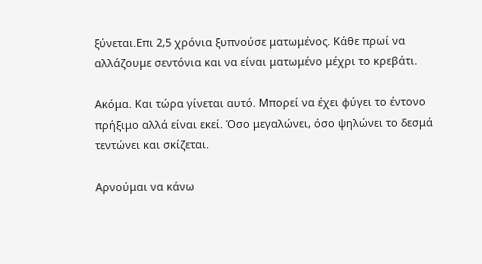ξύνεται.Επι 2,5 χρόνια ξυπνούσε ματωμένος. Κάθε πρωί να αλλάζουμε σεντόνια και να είναι ματωμένο μέχρι το κρεβάτι.

Ακόμα. Και τώρα γίνεται αυτό. Μπορεί να έχει φύγει το έντονο πρήξιμο αλλά είναι εκεί. Όσο μεγαλώνει, όσο ψηλώνει το δεσμά τεντώνει και σκίζεται.

Αρνούμαι να κάνω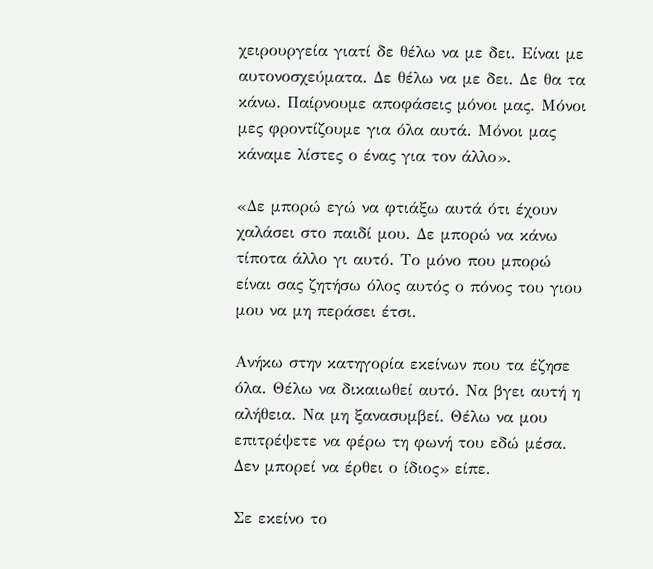χειρουργεία γιατί δε θέλω να με δει. Είναι με αυτονοσχεύματα. Δε θέλω να με δει. Δε θα τα κάνω. Παίρνουμε αποφάσεις μόνοι μας. Μόνοι μες φροντίζουμε για όλα αυτά. Μόνοι μας κάναμε λίστες ο ένας για τον άλλο».

«Δε μπορώ εγώ να φτιάξω αυτά ότι έχουν χαλάσει στο παιδί μου. Δε μπορώ να κάνω τίποτα άλλο γι αυτό. Το μόνο που μπορώ είναι σας ζητήσω όλος αυτός ο πόνος του γιου μου να μη περάσει έτσι.

Ανήκω στην κατηγορία εκείνων που τα έζησε όλα. Θέλω να δικαιωθεί αυτό. Να βγει αυτή η αλήθεια. Να μη ξανασυμβεί. Θέλω να μου επιτρέψετε να φέρω τη φωνή του εδώ μέσα. Δεν μπορεί να έρθει ο ίδιος» είπε.

Σε εκείνο το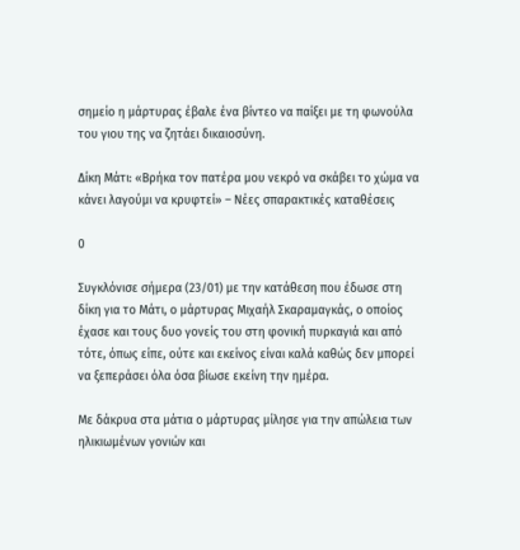σημείο η μάρτυρας έβαλε ένα βίντεο να παίξει με τη φωνούλα του γιου της να ζητάει δικαιοσύνη.

Δίκη Μάτι: «Βρήκα τον πατέρα μου νεκρό να σκάβει το χώμα να κάνει λαγούμι να κρυφτεί» – Νέες σπαρακτικές καταθέσεις

0

Συγκλόνισε σήμερα (23/01) με την κατάθεση που έδωσε στη δίκη για το Μάτι, ο μάρτυρας Μιχαήλ Σκαραμαγκάς, ο οποίος έχασε και τους δυο γονείς του στη φονική πυρκαγιά και από τότε, όπως είπε, ούτε και εκείνος είναι καλά καθώς δεν μπορεί να ξεπεράσει όλα όσα βίωσε εκείνη την ημέρα.

Με δάκρυα στα μάτια ο μάρτυρας μίλησε για την απώλεια των ηλικιωμένων γονιών και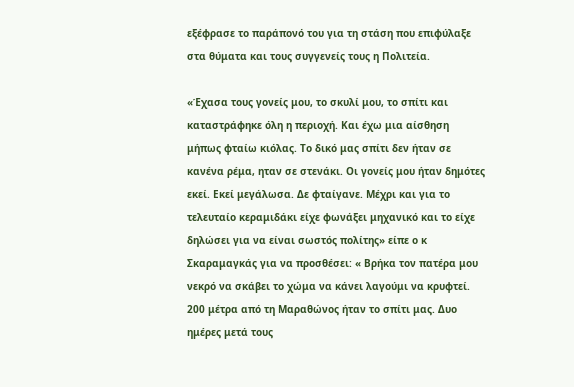εξέφρασε το παράπονό του για τη στάση που επιφύλαξε στα θύματα και τους συγγενείς τους η Πολιτεία.

«Έχασα τους γονείς μου, το σκυλί μου, το σπίτι και καταστράφηκε όλη η περιοχή. Και έχω μια αίσθηση μήπως φταίω κιόλας. Το δικό μας σπίτι δεν ήταν σε κανένα ρέμα, ηταν σε στενάκι. Οι γονείς μου ήταν δημότες εκεί. Εκεί μεγάλωσα. Δε φταίγανε. Μέχρι και για το τελευταίο κεραμιδάκι είχε φωνάξει μηχανικό και το είχε δηλώσει για να είναι σωστός πολίτης» είπε ο κ Σκαραμαγκάς για να προσθέσει: « Βρήκα τον πατέρα μου νεκρό να σκάβει το χώμα να κάνει λαγούμι να κρυφτεί. 200 μέτρα από τη Μαραθώνος ήταν το σπίτι μας. Δυο ημέρες μετά τους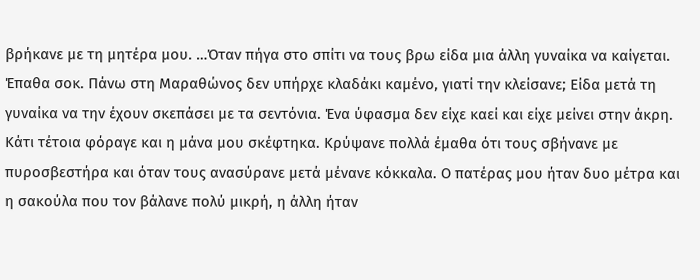βρήκανε με τη μητέρα μου. …Όταν πήγα στο σπίτι να τους βρω είδα μια άλλη γυναίκα να καίγεται. Έπαθα σοκ. Πάνω στη Μαραθώνος δεν υπήρχε κλαδάκι καμένο, γιατί την κλείσανε; Είδα μετά τη γυναίκα να την έχουν σκεπάσει με τα σεντόνια. Ένα ύφασμα δεν είχε καεί και είχε μείνει στην άκρη. Κάτι τέτοια φόραγε και η μάνα μου σκέφτηκα. Κρύψανε πολλά έμαθα ότι τους σβήνανε με πυροσβεστήρα και όταν τους ανασύρανε μετά μένανε κόκκαλα. Ο πατέρας μου ήταν δυο μέτρα και η σακούλα που τον βάλανε πολύ μικρή, η άλλη ήταν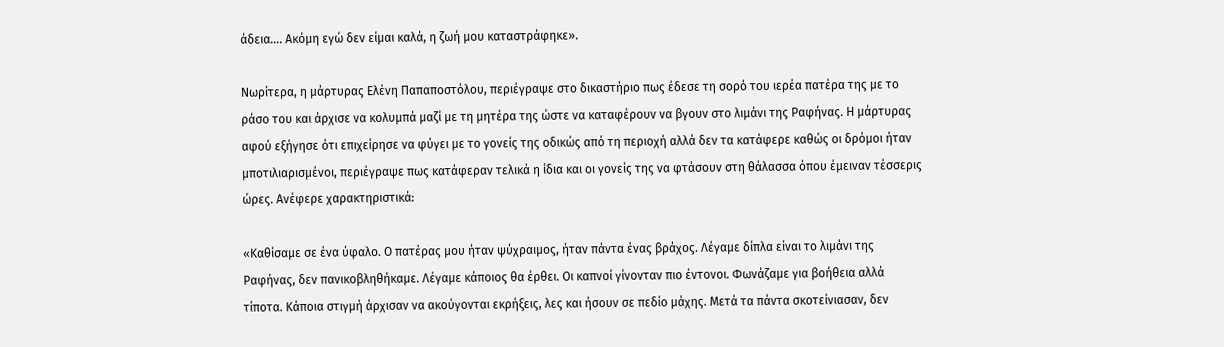άδεια…. Ακόμη εγώ δεν είμαι καλά, η ζωή μου καταστράφηκε».

Νωρίτερα, η μάρτυρας Ελένη Παπαποστόλου, περιέγραψε στο δικαστήριο πως έδεσε τη σορό του ιερέα πατέρα της με το ράσο του και άρχισε να κολυμπά μαζί με τη μητέρα της ώστε να καταφέρουν να βγουν στο λιμάνι της Ραφήνας. Η μάρτυρας αφού εξήγησε ότι επιχείρησε να φύγει με το γονείς της οδικώς από τη περιοχή αλλά δεν τα κατάφερε καθώς οι δρόμοι ήταν μποτιλιαρισμένοι, περιέγραψε πως κατάφεραν τελικά η ίδια και οι γονείς της να φτάσουν στη θάλασσα όπου έμειναν τέσσερις ώρες. Ανέφερε χαρακτηριστικά:

«Καθίσαμε σε ένα ύφαλο. Ο πατέρας μου ήταν ψύχραιμος, ήταν πάντα ένας βράχος. Λέγαμε δίπλα είναι το λιμάνι της Ραφήνας, δεν πανικοβληθήκαμε. Λέγαμε κάποιος θα έρθει. Οι καπνοί γίνονταν πιο έντονοι. Φωνάζαμε για βοήθεια αλλά τίποτα. Κάποια στιγμή άρχισαν να ακούγονται εκρήξεις, λες και ήσουν σε πεδίο μάχης. Μετά τα πάντα σκοτείνιασαν, δεν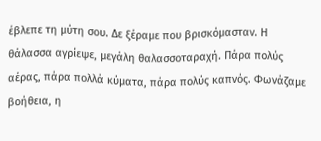έβλεπε τη μύτη σου. Δε ξέραμε που βρισκόμασταν. Η θάλασσα αγρίεψε, μεγάλη θαλασσοταραχή. Πάρα πολύς αέρας, πάρα πολλά κύματα, πάρα πολύς καπνός. Φωνάζαμε βοήθεια, η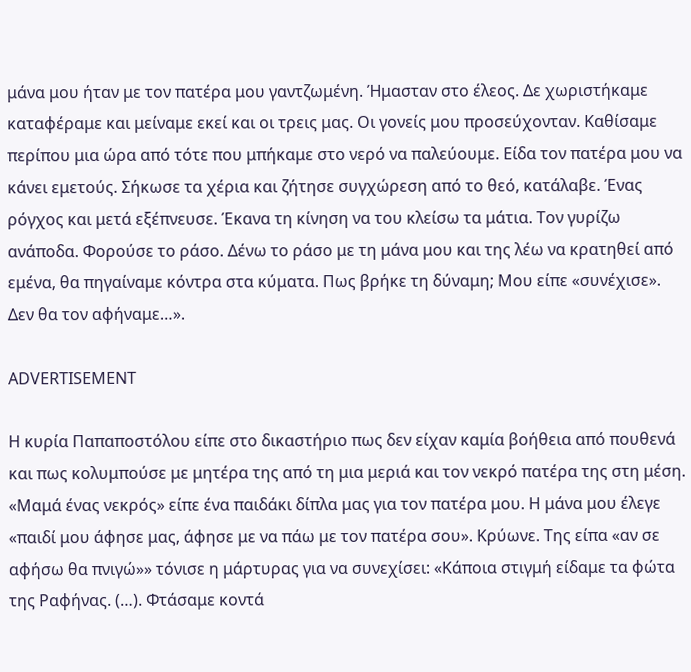μάνα μου ήταν με τον πατέρα μου γαντζωμένη. Ήμασταν στο έλεος. Δε χωριστήκαμε καταφέραμε και μείναμε εκεί και οι τρεις μας. Οι γονείς μου προσεύχονταν. Καθίσαμε περίπου μια ώρα από τότε που μπήκαμε στο νερό να παλεύουμε. Είδα τον πατέρα μου να κάνει εμετούς. Σήκωσε τα χέρια και ζήτησε συγχώρεση από το θεό, κατάλαβε. Ένας ρόγχος και μετά εξέπνευσε. Έκανα τη κίνηση να του κλείσω τα μάτια. Τον γυρίζω ανάποδα. Φορούσε το ράσο. Δένω το ράσο με τη μάνα μου και της λέω να κρατηθεί από εμένα, θα πηγαίναμε κόντρα στα κύματα. Πως βρήκε τη δύναμη; Μου είπε «συνέχισε». Δεν θα τον αφήναμε…».

ADVERTISEMENT

Η κυρία Παπαποστόλου είπε στο δικαστήριο πως δεν είχαν καμία βοήθεια από πουθενά και πως κολυμπούσε με μητέρα της από τη μια μεριά και τον νεκρό πατέρα της στη μέση. «Μαμά ένας νεκρός» είπε ένα παιδάκι δίπλα μας για τον πατέρα μου. Η μάνα μου έλεγε «παιδί μου άφησε μας, άφησε με να πάω με τον πατέρα σου». Κρύωνε. Της είπα «αν σε αφήσω θα πνιγώ»» τόνισε η μάρτυρας για να συνεχίσει: «Κάποια στιγμή είδαμε τα φώτα της Ραφήνας. (…). Φτάσαμε κοντά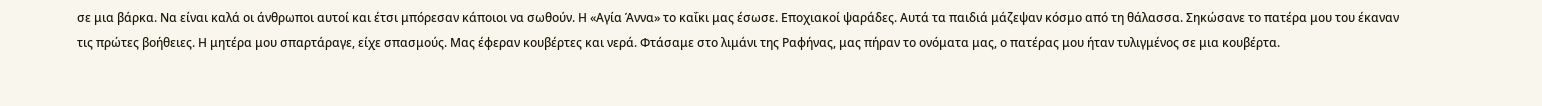σε μια βάρκα. Να είναι καλά οι άνθρωποι αυτοί και έτσι μπόρεσαν κάποιοι να σωθούν. Η «Αγία Άννα» το καΐκι μας έσωσε. Εποχιακοί ψαράδες. Αυτά τα παιδιά μάζεψαν κόσμο από τη θάλασσα. Σηκώσανε το πατέρα μου του έκαναν τις πρώτες βοήθειες. Η μητέρα μου σπαρτάραγε, είχε σπασμούς. Μας έφεραν κουβέρτες και νερά. Φτάσαμε στο λιμάνι της Ραφήνας, μας πήραν το ονόματα μας, ο πατέρας μου ήταν τυλιγμένος σε μια κουβέρτα.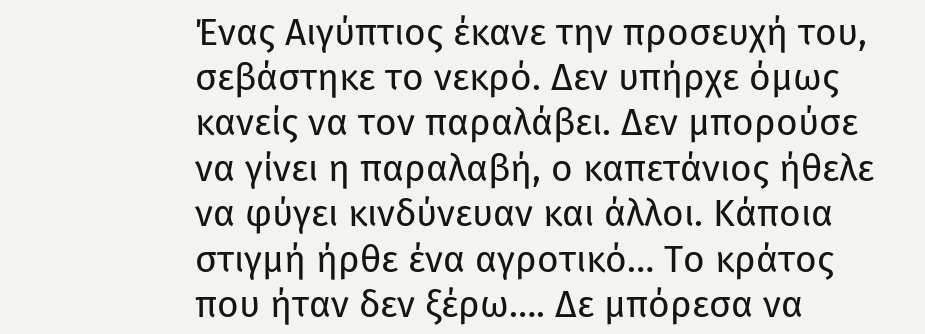Ένας Αιγύπτιος έκανε την προσευχή του, σεβάστηκε το νεκρό. Δεν υπήρχε όμως κανείς να τον παραλάβει. Δεν μπορούσε να γίνει η παραλαβή, ο καπετάνιος ήθελε να φύγει κινδύνευαν και άλλοι. Κάποια στιγμή ήρθε ένα αγροτικό… Το κράτος που ήταν δεν ξέρω…. Δε μπόρεσα να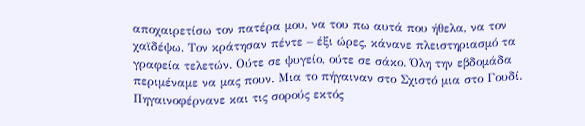αποχαιρετίσω τον πατέρα μου, να του πω αυτά που ήθελα, να τον χαϊδέψω. Τον κράτησαν πέντε – έξι ώρες, κάνανε πλειστηριασμό τα γραφεία τελετών. Ούτε σε ψυγείο, ούτε σε σάκο. Όλη την εβδομάδα περιμέναμε να μας πουν. Μια το πήγαιναν στο Σχιστό μια στο Γουδί. Πηγαινοφέρνανε και τις σορούς εκτός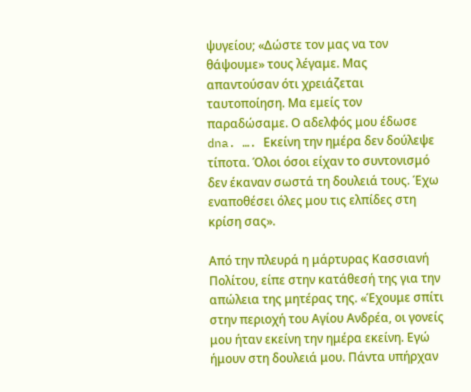ψυγείου; «Δώστε τον μας να τον θάψουμε» τους λέγαμε. Μας απαντούσαν ότι χρειάζεται ταυτοποίηση. Μα εμείς τον παραδώσαμε. Ο αδελφός μου έδωσε dna. …. Εκείνη την ημέρα δεν δούλεψε τίποτα. Όλοι όσοι είχαν το συντονισμό δεν έκαναν σωστά τη δουλειά τους. Έχω εναποθέσει όλες μου τις ελπίδες στη κρίση σας».

Από την πλευρά η μάρτυρας Κασσιανή Πολίτου, είπε στην κατάθεσή της για την απώλεια της μητέρας της. «Έχουμε σπίτι στην περιοχή του Αγίου Ανδρέα, οι γονείς μου ήταν εκείνη την ημέρα εκείνη. Εγώ ήμουν στη δουλειά μου. Πάντα υπήρχαν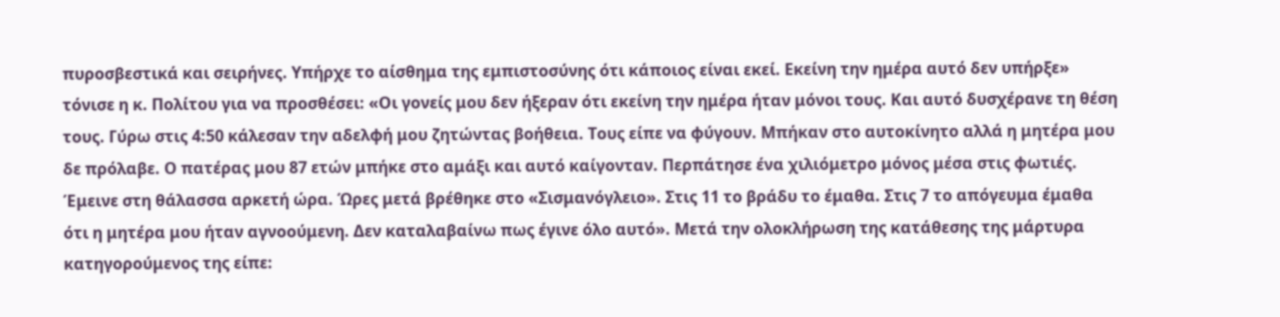πυροσβεστικά και σειρήνες. Υπήρχε το αίσθημα της εμπιστοσύνης ότι κάποιος είναι εκεί. Εκείνη την ημέρα αυτό δεν υπήρξε» τόνισε η κ. Πολίτου για να προσθέσει: «Οι γονείς μου δεν ήξεραν ότι εκείνη την ημέρα ήταν μόνοι τους. Και αυτό δυσχέρανε τη θέση τους. Γύρω στις 4:50 κάλεσαν την αδελφή μου ζητώντας βοήθεια. Τους είπε να φύγουν. Μπήκαν στο αυτοκίνητο αλλά η μητέρα μου δε πρόλαβε. Ο πατέρας μου 87 ετών μπήκε στο αμάξι και αυτό καίγονταν. Περπάτησε ένα χιλιόμετρο μόνος μέσα στις φωτιές. Έμεινε στη θάλασσα αρκετή ώρα. Ώρες μετά βρέθηκε στο «Σισμανόγλειο». Στις 11 το βράδυ το έμαθα. Στις 7 το απόγευμα έμαθα ότι η μητέρα μου ήταν αγνοούμενη. Δεν καταλαβαίνω πως έγινε όλο αυτό». Μετά την ολοκλήρωση της κατάθεσης της μάρτυρα κατηγορούμενος της είπε: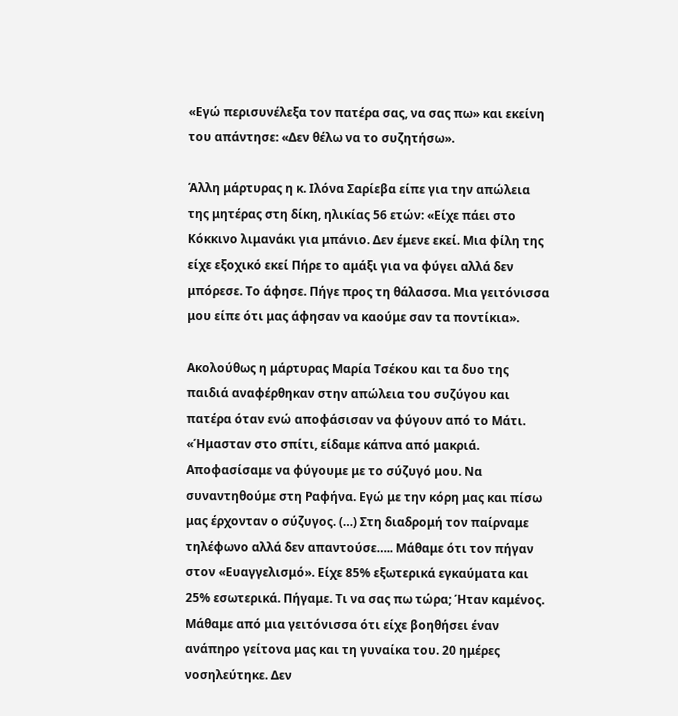«Εγώ περισυνέλεξα τον πατέρα σας, να σας πω» και εκείνη του απάντησε: «Δεν θέλω να το συζητήσω».

Άλλη μάρτυρας η κ. Ιλόνα Σαρίεβα είπε για την απώλεια της μητέρας στη δίκη, ηλικίας 56 ετών: «Είχε πάει στο Κόκκινο λιμανάκι για μπάνιο. Δεν έμενε εκεί. Μια φίλη της είχε εξοχικό εκεί Πήρε το αμάξι για να φύγει αλλά δεν μπόρεσε. Το άφησε. Πήγε προς τη θάλασσα. Μια γειτόνισσα μου είπε ότι μας άφησαν να καούμε σαν τα ποντίκια».

Ακολούθως η μάρτυρας Μαρία Τσέκου και τα δυο της παιδιά αναφέρθηκαν στην απώλεια του συζύγου και πατέρα όταν ενώ αποφάσισαν να φύγουν από το Μάτι. «Ήμασταν στο σπίτι, είδαμε κάπνα από μακριά. Αποφασίσαμε να φύγουμε με το σύζυγό μου. Να συναντηθούμε στη Ραφήνα. Εγώ με την κόρη μας και πίσω μας έρχονταν ο σύζυγος. (…) Στη διαδρομή τον παίρναμε τηλέφωνο αλλά δεν απαντούσε….. Μάθαμε ότι τον πήγαν στον «Ευαγγελισμό». Είχε 85% εξωτερικά εγκαύματα και 25% εσωτερικά. Πήγαμε. Τι να σας πω τώρα; Ήταν καμένος. Μάθαμε από μια γειτόνισσα ότι είχε βοηθήσει έναν ανάπηρο γείτονα μας και τη γυναίκα του. 20 ημέρες νοσηλεύτηκε. Δεν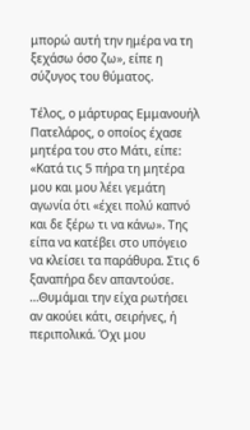μπορώ αυτή την ημέρα να τη ξεχάσω όσο ζω», είπε η σύζυγος του θύματος.

Τέλος, ο μάρτυρας Εμμανουήλ Πατελάρος, ο οποίος έχασε μητέρα του στο Μάτι, είπε: «Κατά τις 5 πήρα τη μητέρα μου και μου λέει γεμάτη αγωνία ότι «έχει πολύ καπνό και δε ξέρω τι να κάνω». Της είπα να κατέβει στο υπόγειο να κλείσει τα παράθυρα. Στις 6 ξαναπήρα δεν απαντούσε. …Θυμάμαι την είχα ρωτήσει αν ακούει κάτι, σειρήνες, ή περιπολικά. Όχι μου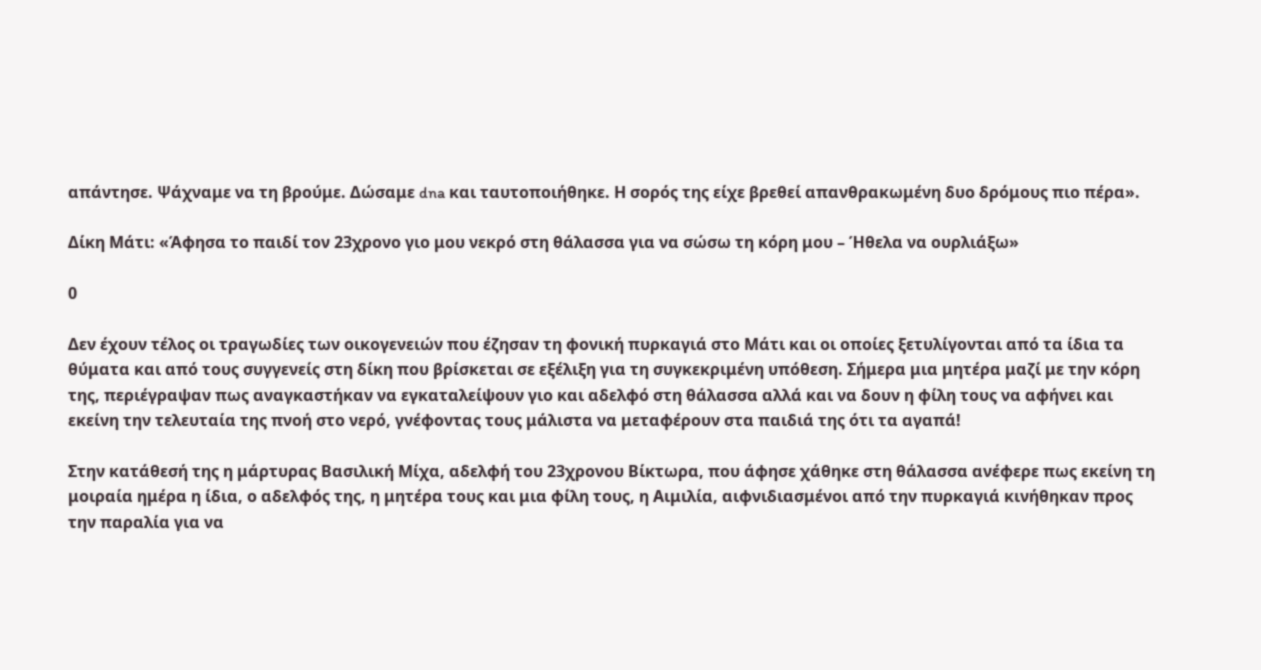απάντησε. Ψάχναμε να τη βρούμε. Δώσαμε dna και ταυτοποιήθηκε. Η σορός της είχε βρεθεί απανθρακωμένη δυο δρόμους πιο πέρα».

Δίκη Μάτι: «Άφησα το παιδί τον 23χρονο γιο μου νεκρό στη θάλασσα για να σώσω τη κόρη μου – Ήθελα να ουρλιάξω»

0

Δεν έχουν τέλος οι τραγωδίες των οικογενειών που έζησαν τη φονική πυρκαγιά στο Μάτι και οι οποίες ξετυλίγονται από τα ίδια τα θύματα και από τους συγγενείς στη δίκη που βρίσκεται σε εξέλιξη για τη συγκεκριμένη υπόθεση. Σήμερα μια μητέρα μαζί με την κόρη της, περιέγραψαν πως αναγκαστήκαν να εγκαταλείψουν γιο και αδελφό στη θάλασσα αλλά και να δουν η φίλη τους να αφήνει και εκείνη την τελευταία της πνοή στο νερό, γνέφοντας τους μάλιστα να μεταφέρουν στα παιδιά της ότι τα αγαπά!

Στην κατάθεσή της η μάρτυρας Βασιλική Μίχα, αδελφή του 23χρονου Βίκτωρα, που άφησε χάθηκε στη θάλασσα ανέφερε πως εκείνη τη μοιραία ημέρα η ίδια, ο αδελφός της, η μητέρα τους και μια φίλη τους, η Αιμιλία, αιφνιδιασμένοι από την πυρκαγιά κινήθηκαν προς την παραλία για να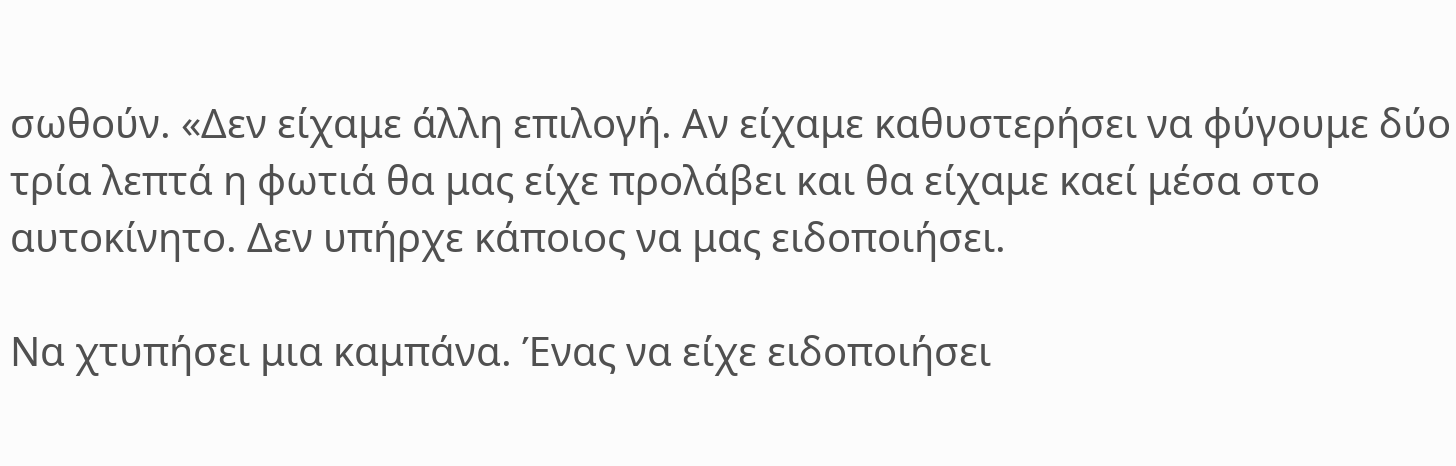σωθούν. «Δεν είχαμε άλλη επιλογή. Αν είχαμε καθυστερήσει να φύγουμε δύο τρία λεπτά η φωτιά θα μας είχε προλάβει και θα είχαμε καεί μέσα στο αυτοκίνητο. Δεν υπήρχε κάποιος να μας ειδοποιήσει.

Να χτυπήσει μια καμπάνα. Ένας να είχε ειδοποιήσει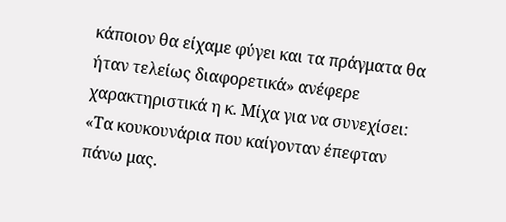κάποιον θα είχαμε φύγει και τα πράγματα θα ήταν τελείως διαφορετικά» ανέφερε χαρακτηριστικά η κ. Μίχα για να συνεχίσει: «Τα κουκουνάρια που καίγονταν έπεφταν πάνω μας.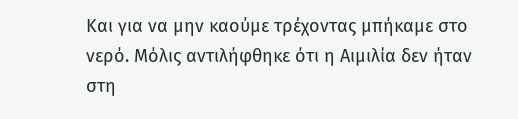Και για να μην καούμε τρέχοντας μπήκαμε στο νερό. Μόλις αντιλήφθηκε ότι η Αιμιλία δεν ήταν στη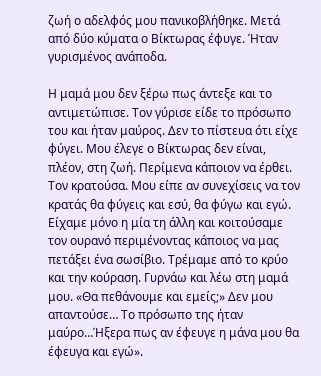ζωή ο αδελφός μου πανικοβλήθηκε. Μετά από δύο κύματα ο Βίκτωρας έφυγε. Ήταν γυρισμένος ανάποδα.

Η μαμά μου δεν ξέρω πως άντεξε και το αντιμετώπισε. Τον γύρισε είδε το πρόσωπο του και ήταν μαύρος. Δεν το πίστευα ότι είχε φύγει. Μου έλεγε ο Βίκτωρας δεν είναι, πλέον, στη ζωή. Περίμενα κάποιον να έρθει. Τον κρατούσα. Μου είπε αν συνεχίσεις να τον κρατάς θα φύγεις και εσύ, θα φύγω και εγώ. Είχαμε μόνο η μία τη άλλη και κοιτούσαμε τον ουρανό περιμένοντας κάποιος να μας πετάξει ένα σωσίβιο. Τρέμαμε από το κρύο και την κούραση. Γυρνάω και λέω στη μαμά μου. «Θα πεθάνουμε και εμείς;» Δεν μου απαντούσε… Το πρόσωπο της ήταν μαύρο…Ήξερα πως αν έφευγε η μάνα μου θα έφευγα και εγώ».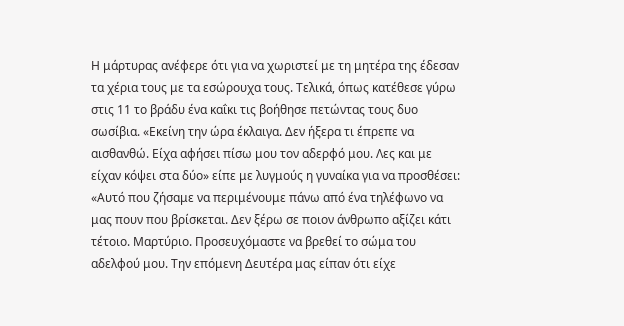Η μάρτυρας ανέφερε ότι για να χωριστεί με τη μητέρα της έδεσαν τα χέρια τους με τα εσώρουχα τους. Τελικά, όπως κατέθεσε γύρω στις 11 το βράδυ ένα καΐκι τις βοήθησε πετώντας τους δυο σωσίβια. «Εκείνη την ώρα έκλαιγα. Δεν ήξερα τι έπρεπε να αισθανθώ. Είχα αφήσει πίσω μου τον αδερφό μου. Λες και με είχαν κόψει στα δύο» είπε με λυγμούς η γυναίκα για να προσθέσει: «Αυτό που ζήσαμε να περιμένουμε πάνω από ένα τηλέφωνο να μας πουν που βρίσκεται. Δεν ξέρω σε ποιον άνθρωπο αξίζει κάτι τέτοιο. Μαρτύριο. Προσευχόμαστε να βρεθεί το σώμα του αδελφού μου. Την επόμενη Δευτέρα μας είπαν ότι είχε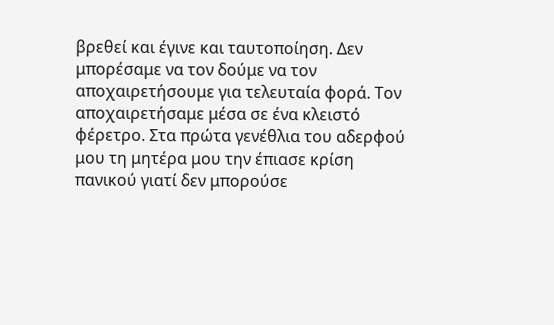βρεθεί και έγινε και ταυτοποίηση. Δεν μπορέσαμε να τον δούμε να τον αποχαιρετήσουμε για τελευταία φορά. Τον αποχαιρετήσαμε μέσα σε ένα κλειστό φέρετρο. Στα πρώτα γενέθλια του αδερφού μου τη μητέρα μου την έπιασε κρίση πανικού γιατί δεν μπορούσε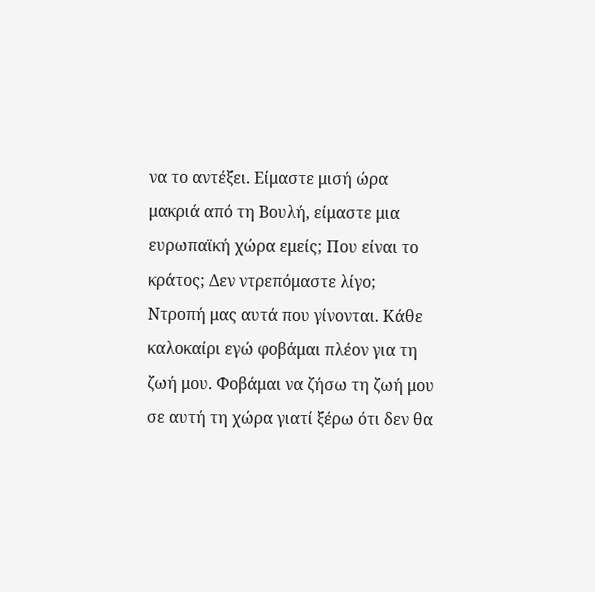να το αντέξει. Είμαστε μισή ώρα μακριά από τη Βουλή, είμαστε μια ευρωπαϊκή χώρα εμείς; Που είναι το κράτος; Δεν ντρεπόμαστε λίγο; Ντροπή μας αυτά που γίνονται. Κάθε καλοκαίρι εγώ φοβάμαι πλέον για τη ζωή μου. Φοβάμαι να ζήσω τη ζωή μου σε αυτή τη χώρα γιατί ξέρω ότι δεν θα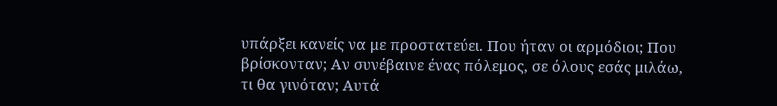υπάρξει κανείς να με προστατεύει. Που ήταν οι αρμόδιοι; Που βρίσκονταν; Αν συνέβαινε ένας πόλεμος, σε όλους εσάς μιλάω, τι θα γινόταν; Αυτά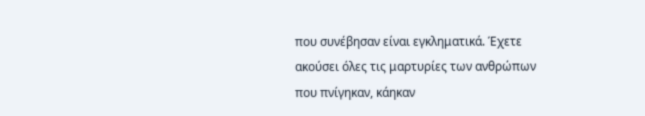που συνέβησαν είναι εγκληματικά. Έχετε ακούσει όλες τις μαρτυρίες των ανθρώπων που πνίγηκαν, κάηκαν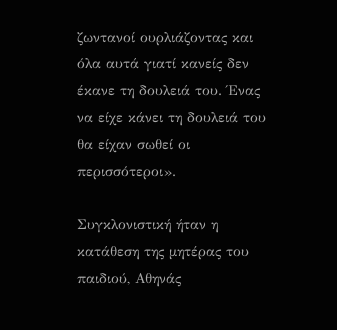ζωντανοί ουρλιάζοντας και όλα αυτά γιατί κανείς δεν έκανε τη δουλειά του. Ένας να είχε κάνει τη δουλειά του θα είχαν σωθεί οι περισσότεροι».

Συγκλονιστική ήταν η κατάθεση της μητέρας του παιδιού, Αθηνάς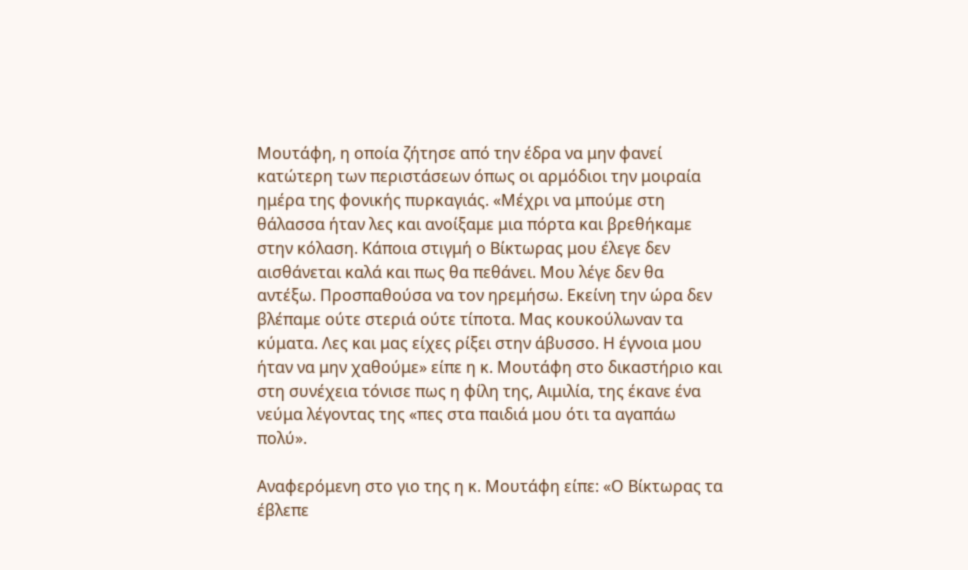Μουτάφη, η οποία ζήτησε από την έδρα να μην φανεί κατώτερη των περιστάσεων όπως οι αρμόδιοι την μοιραία ημέρα της φονικής πυρκαγιάς. «Μέχρι να μπούμε στη θάλασσα ήταν λες και ανοίξαμε μια πόρτα και βρεθήκαμε στην κόλαση. Κάποια στιγμή ο Βίκτωρας μου έλεγε δεν αισθάνεται καλά και πως θα πεθάνει. Μου λέγε δεν θα αντέξω. Προσπαθούσα να τον ηρεμήσω. Εκείνη την ώρα δεν βλέπαμε ούτε στεριά ούτε τίποτα. Μας κουκούλωναν τα κύματα. Λες και μας είχες ρίξει στην άβυσσο. Η έγνοια μου ήταν να μην χαθούμε» είπε η κ. Μουτάφη στο δικαστήριο και στη συνέχεια τόνισε πως η φίλη της, Αιμιλία, της έκανε ένα νεύμα λέγοντας της «πες στα παιδιά μου ότι τα αγαπάω πολύ».

Αναφερόμενη στο γιο της η κ. Μουτάφη είπε: «Ο Βίκτωρας τα έβλεπε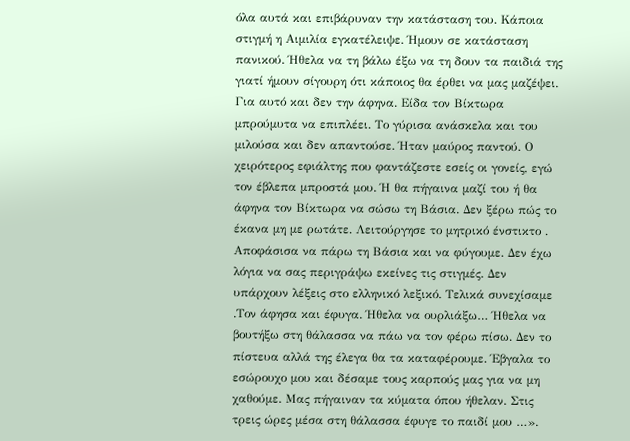όλα αυτά και επιβάρυναν την κατάσταση του. Κάποια στιγμή η Αιμιλία εγκατέλειψε. Ήμουν σε κατάσταση πανικού. Ήθελα να τη βάλω έξω να τη δουν τα παιδιά της γιατί ήμουν σίγουρη ότι κάποιος θα έρθει να μας μαζέψει. Για αυτό και δεν την άφηνα. Είδα τον Βίκτωρα μπρούμυτα να επιπλέει. Το γύρισα ανάσκελα και του μιλούσα και δεν απαντούσε. Ήταν μαύρος παντού. Ο χειρότερος εφιάλτης που φαντάζεστε εσείς οι γονείς, εγώ τον έβλεπα μπροστά μου. Ή θα πήγαινα μαζί του ή θα άφηνα τον Βίκτωρα να σώσω τη Βάσια. Δεν ξέρω πώς το έκανα μη με ρωτάτε. Λειτούργησε το μητρικό ένστικτο . Αποφάσισα να πάρω τη Βάσια και να φύγουμε. Δεν έχω λόγια να σας περιγράψω εκείνες τις στιγμές. Δεν υπάρχουν λέξεις στο ελληνικό λεξικό. Τελικά συνεχίσαμε .Τον άφησα και έφυγα. Ήθελα να ουρλιάξω… Ήθελα να βουτήξω στη θάλασσα να πάω να τον φέρω πίσω. Δεν το πίστευα αλλά της έλεγα θα τα καταφέρουμε. Έβγαλα το εσώρουχο μου και δέσαμε τους καρπούς μας για να μη χαθούμε. Μας πήγαιναν τα κύματα όπου ήθελαν. Στις τρεις ώρες μέσα στη θάλασσα έφυγε το παιδί μου …».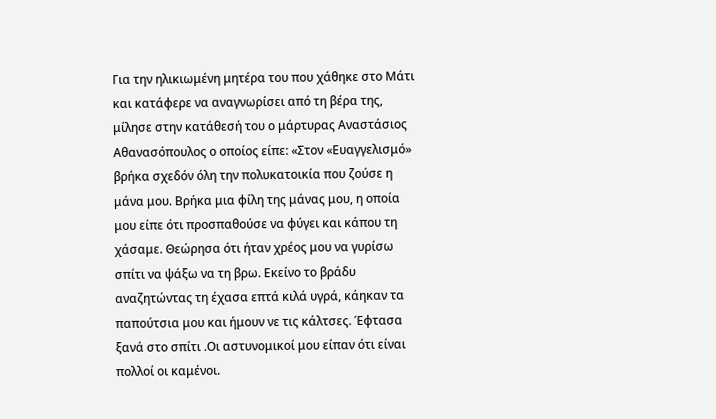Για την ηλικιωμένη μητέρα του που χάθηκε στο Μάτι και κατάφερε να αναγνωρίσει από τη βέρα της, μίλησε στην κατάθεσή του ο μάρτυρας Αναστάσιος Αθανασόπουλος ο οποίος είπε: «Στον «Ευαγγελισμό» βρήκα σχεδόν όλη την πολυκατοικία που ζούσε η μάνα μου. Βρήκα μια φίλη της μάνας μου, η οποία μου είπε ότι προσπαθούσε να φύγει και κάπου τη χάσαμε. Θεώρησα ότι ήταν χρέος μου να γυρίσω σπίτι να ψάξω να τη βρω. Εκείνο το βράδυ αναζητώντας τη έχασα επτά κιλά υγρά, κάηκαν τα παπούτσια μου και ήμουν νε τις κάλτσες. Έφτασα ξανά στο σπίτι .Οι αστυνομικοί μου είπαν ότι είναι πολλοί οι καμένοι.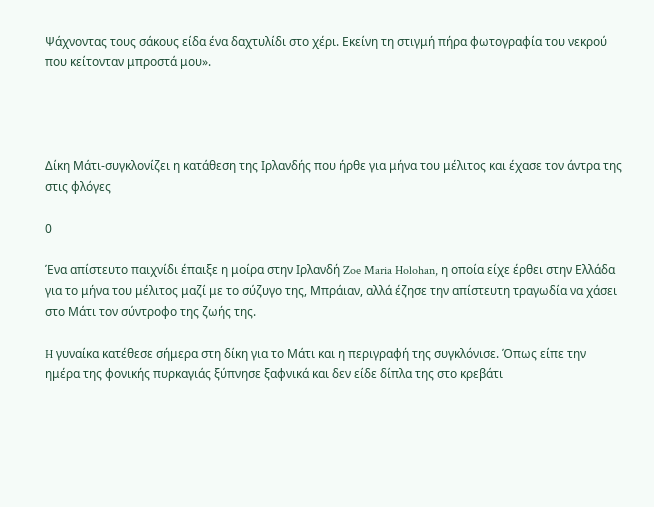Ψάχνοντας τους σάκους είδα ένα δαχτυλίδι στο χέρι. Εκείνη τη στιγμή πήρα φωτογραφία του νεκρού που κείτονταν μπροστά μου».




Δίκη Μάτι-συγκλονίζει η κατάθεση της Ιρλανδής που ήρθε για μήνα του μέλιτος και έχασε τον άντρα της στις φλόγες

0

Ένα απίστευτο παιχνίδι έπαιξε η μοίρα στην Ιρλανδή Zoe Maria Holohan, η οποία είχε έρθει στην Ελλάδα για το μήνα του μέλιτος μαζί με το σύζυγο της, Μπράιαν, αλλά έζησε την απίστευτη τραγωδία να χάσει στο Μάτι τον σύντροφο της ζωής της.

H γυναίκα κατέθεσε σήμερα στη δίκη για το Μάτι και η περιγραφή της συγκλόνισε. Όπως είπε την ημέρα της φονικής πυρκαγιάς ξύπνησε ξαφνικά και δεν είδε δίπλα της στο κρεβάτι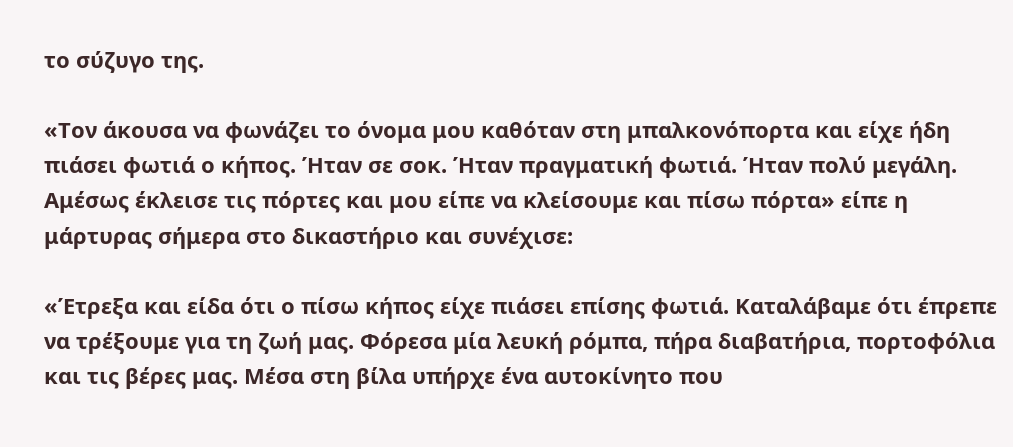το σύζυγο της.

«Τον άκουσα να φωνάζει το όνομα μου καθόταν στη μπαλκονόπορτα και είχε ήδη πιάσει φωτιά ο κήπος. Ήταν σε σοκ. Ήταν πραγματική φωτιά. Ήταν πολύ μεγάλη. Αμέσως έκλεισε τις πόρτες και μου είπε να κλείσουμε και πίσω πόρτα» είπε η μάρτυρας σήμερα στο δικαστήριο και συνέχισε:

«Έτρεξα και είδα ότι ο πίσω κήπος είχε πιάσει επίσης φωτιά. Καταλάβαμε ότι έπρεπε να τρέξουμε για τη ζωή μας. Φόρεσα μία λευκή ρόμπα, πήρα διαβατήρια, πορτοφόλια και τις βέρες μας. Μέσα στη βίλα υπήρχε ένα αυτοκίνητο που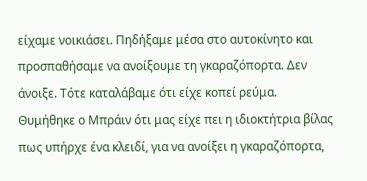είχαμε νοικιάσει. Πηδήξαμε μέσα στο αυτοκίνητο και προσπαθήσαμε να ανοίξουμε τη γκαραζόπορτα. Δεν άνοιξε. Τότε καταλάβαμε ότι είχε κοπεί ρεύμα. Θυμήθηκε ο Μπράιν ότι μας είχε πει η ιδιοκτήτρια βίλας πως υπήρχε ένα κλειδί, για να ανοίξει η γκαραζόπορτα,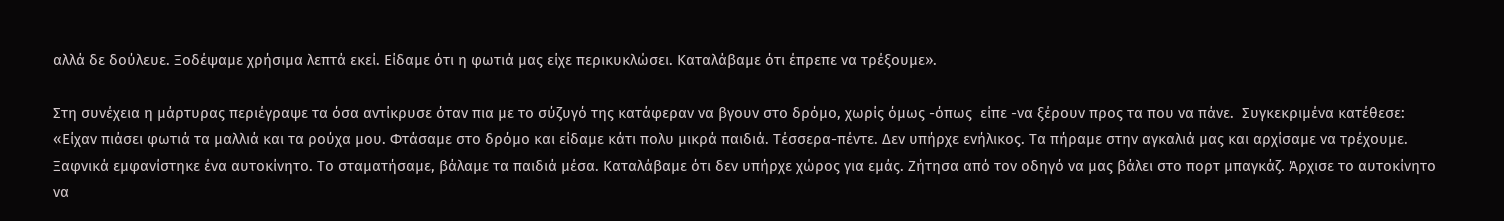αλλά δε δούλευε. Ξοδέψαμε χρήσιμα λεπτά εκεί. Είδαμε ότι η φωτιά μας είχε περικυκλώσει. Καταλάβαμε ότι έπρεπε να τρέξουμε».

Στη συνέχεια η μάρτυρας περιέγραψε τα όσα αντίκρυσε όταν πια με το σύζυγό της κατάφεραν να βγουν στο δρόμο, χωρίς όμως -όπως  είπε -να ξέρουν προς τα που να πάνε.  Συγκεκριμένα κατέθεσε: «Είχαν πιάσει φωτιά τα μαλλιά και τα ρούχα μου. Φτάσαμε στο δρόμο και είδαμε κάτι πολυ μικρά παιδιά. Τέσσερα-πέντε. Δεν υπήρχε ενήλικος. Τα πήραμε στην αγκαλιά μας και αρχίσαμε να τρέχουμε. Ξαφνικά εμφανίστηκε ένα αυτοκίνητο. Το σταματήσαμε, βάλαμε τα παιδιά μέσα. Καταλάβαμε ότι δεν υπήρχε χώρος για εμάς. Ζήτησα από τον οδηγό να μας βάλει στο πορτ μπαγκάζ. Άρχισε το αυτοκίνητο να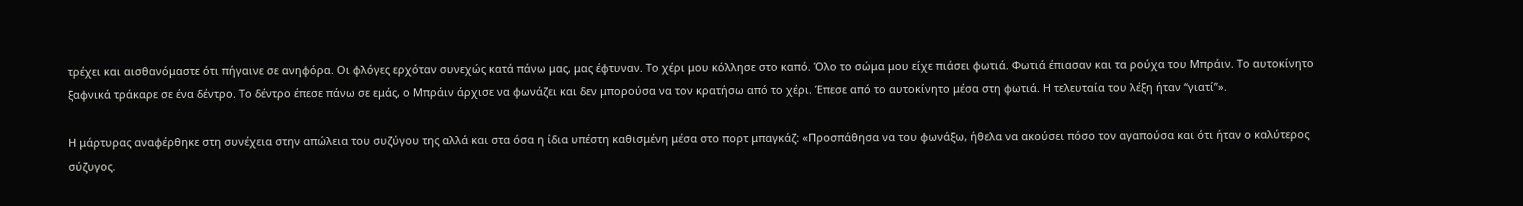τρέχει και αισθανόμαστε ότι πήγαινε σε ανηφόρα. Οι φλόγες ερχόταν συνεχώς κατά πάνω μας, μας έφτυναν. Το χέρι μου κόλλησε στο καπό. Όλο το σώμα μου είχε πιάσει φωτιά. Φωτιά έπιασαν και τα ρούχα του Μπράιν. Το αυτοκίνητο ξαφνικά τράκαρε σε ένα δέντρο. Το δέντρο έπεσε πάνω σε εμάς, ο Μπράιν άρχισε να φωνάζει και δεν μπορούσα να τον κρατήσω από το χέρι. Έπεσε από το αυτοκίνητο μέσα στη φωτιά. Η τελευταία του λέξη ήταν “γιατί”».

Η μάρτυρας αναφέρθηκε στη συνέχεια στην απώλεια του συζύγου της αλλά και στα όσα η ίδια υπέστη καθισμένη μέσα στο πορτ μπαγκάζ: «Προσπάθησα να του φωνάξω, ήθελα να ακούσει πόσο τον αγαπούσα και ότι ήταν ο καλύτερος σύζυγος.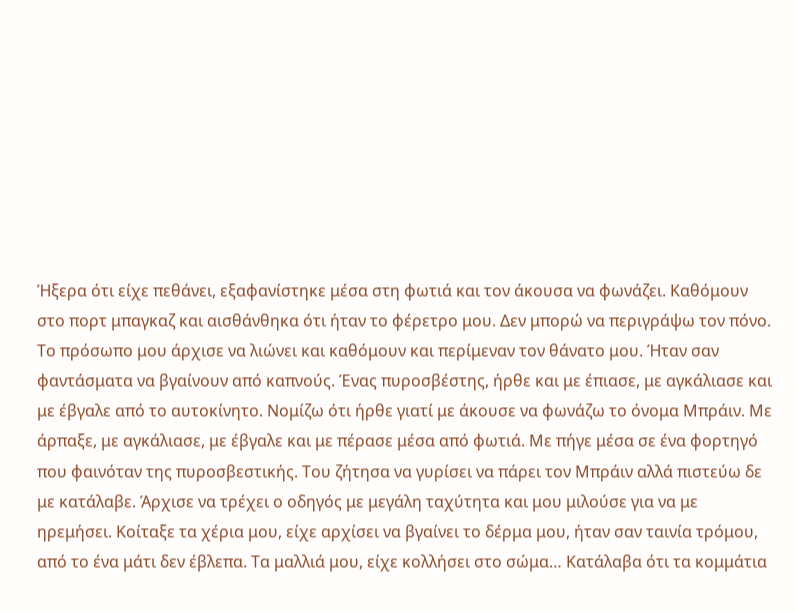Ήξερα ότι είχε πεθάνει, εξαφανίστηκε μέσα στη φωτιά και τον άκουσα να φωνάζει. Καθόμουν στο πορτ μπαγκαζ και αισθάνθηκα ότι ήταν το φέρετρο μου. Δεν μπορώ να περιγράψω τον πόνο. Το πρόσωπο μου άρχισε να λιώνει και καθόμουν και περίμεναν τον θάνατο μου. Ήταν σαν φαντάσματα να βγαίνουν από καπνούς. Ένας πυροσβέστης, ήρθε και με έπιασε, με αγκάλιασε και με έβγαλε από το αυτοκίνητο. Νομίζω ότι ήρθε γιατί με άκουσε να φωνάζω το όνομα Μπράιν. Με άρπαξε, με αγκάλιασε, με έβγαλε και με πέρασε μέσα από φωτιά. Με πήγε μέσα σε ένα φορτηγό που φαινόταν της πυροσβεστικής. Του ζήτησα να γυρίσει να πάρει τον Μπράιν αλλά πιστεύω δε με κατάλαβε. Άρχισε να τρέχει ο οδηγός με μεγάλη ταχύτητα και μου μιλούσε για να με ηρεμήσει. Κοίταξε τα χέρια μου, είχε αρχίσει να βγαίνει το δέρμα μου, ήταν σαν ταινία τρόμου, από το ένα μάτι δεν έβλεπα. Τα μαλλιά μου, είχε κολλήσει στο σώμα… Κατάλαβα ότι τα κομμάτια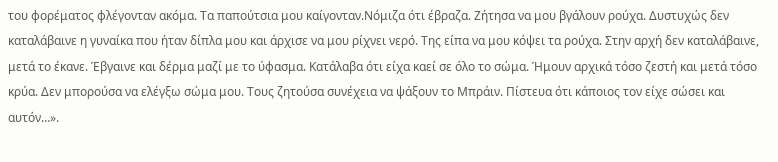του φορέματος φλέγονταν ακόμα. Τα παπούτσια μου καίγονταν.Νόμιζα ότι έβραζα. Ζήτησα να μου βγάλουν ρούχα. Δυστυχώς δεν καταλάβαινε η γυναίκα που ήταν δίπλα μου και άρχισε να μου ρίχνει νερό. Της είπα να μου κόψει τα ρούχα. Στην αρχή δεν καταλάβαινε, μετά το έκανε. Έβγαινε και δέρμα μαζί με το ύφασμα. Κατάλαβα ότι είχα καεί σε όλο το σώμα. Ήμουν αρχικά τόσο ζεστή και μετά τόσο κρύα. Δεν μπορούσα να ελέγξω σώμα μου. Τους ζητούσα συνέχεια να ψάξουν το Μπράιν. Πίστευα ότι κάποιος τον είχε σώσει και αυτόν…».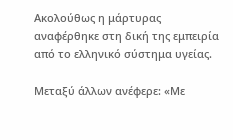Ακολούθως η μάρτυρας αναφέρθηκε στη δική της εμπειρία από το ελληνικό σύστημα υγείας.

Μεταξύ άλλων ανέφερε: «Με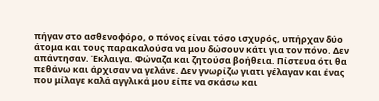πήγαν στο ασθενοφόρο, ο πόνος είναι τόσο ισχυρός, υπήρχαν δύο άτομα και τους παρακαλούσα να μου δώσουν κάτι για τον πόνο. Δεν απάντησαν. Έκλαιγα. Φώναζα και ζητούσα βοήθεια. Πίστευα ότι θα πεθάνω και άρχισαν να γελάνε. Δεν γνωρίζω γιατι γέλαγαν και ένας που μίλαγε καλά αγγλικά μου είπε να σκάσω και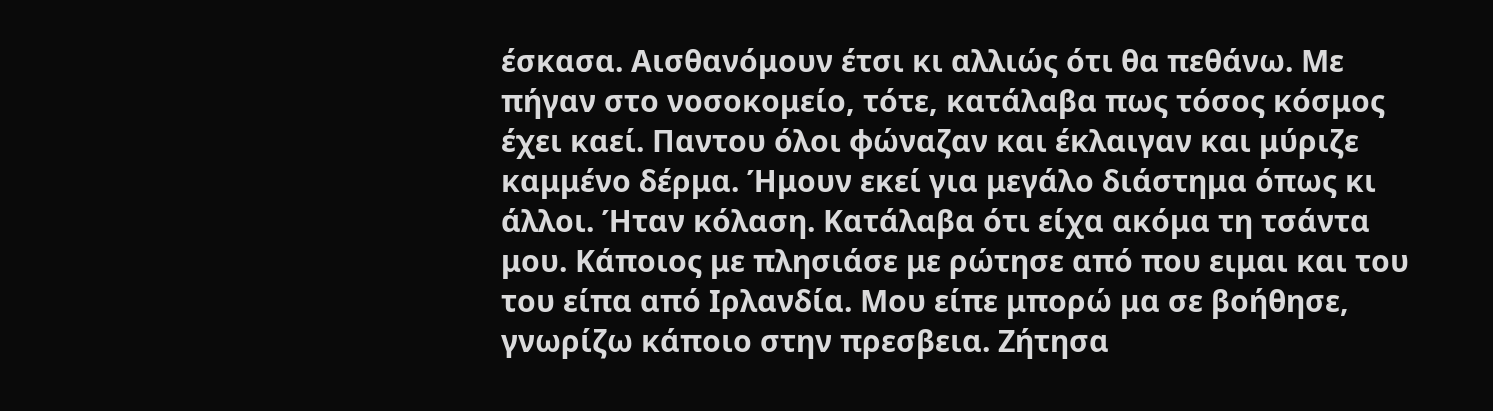έσκασα. Αισθανόμουν έτσι κι αλλιώς ότι θα πεθάνω. Με πήγαν στο νοσοκομείο, τότε, κατάλαβα πως τόσος κόσμος έχει καεί. Παντου όλοι φώναζαν και έκλαιγαν και μύριζε καμμένο δέρμα. Ήμουν εκεί για μεγάλο διάστημα όπως κι άλλοι. Ήταν κόλαση. Κατάλαβα ότι είχα ακόμα τη τσάντα μου. Κάποιος με πλησιάσε με ρώτησε από που ειμαι και του του είπα από Ιρλανδία. Μου είπε μπορώ μα σε βοήθησε, γνωρίζω κάποιο στην πρεσβεια. Ζήτησα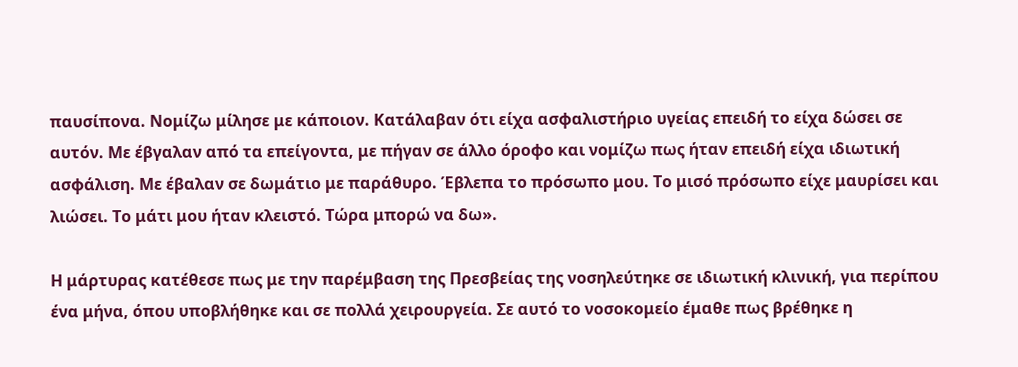παυσίπονα. Νομίζω μίλησε με κάποιον. Κατάλαβαν ότι είχα ασφαλιστήριο υγείας επειδή το είχα δώσει σε αυτόν. Με έβγαλαν από τα επείγοντα, με πήγαν σε άλλο όροφο και νομίζω πως ήταν επειδή είχα ιδιωτική ασφάλιση. Με έβαλαν σε δωμάτιο με παράθυρο. Έβλεπα το πρόσωπο μου. Το μισό πρόσωπο είχε μαυρίσει και λιώσει. Το μάτι μου ήταν κλειστό. Τώρα μπορώ να δω».

Η μάρτυρας κατέθεσε πως με την παρέμβαση της Πρεσβείας της νοσηλεύτηκε σε ιδιωτική κλινική, για περίπου ένα μήνα, όπου υποβλήθηκε και σε πολλά χειρουργεία. Σε αυτό το νοσοκομείο έμαθε πως βρέθηκε η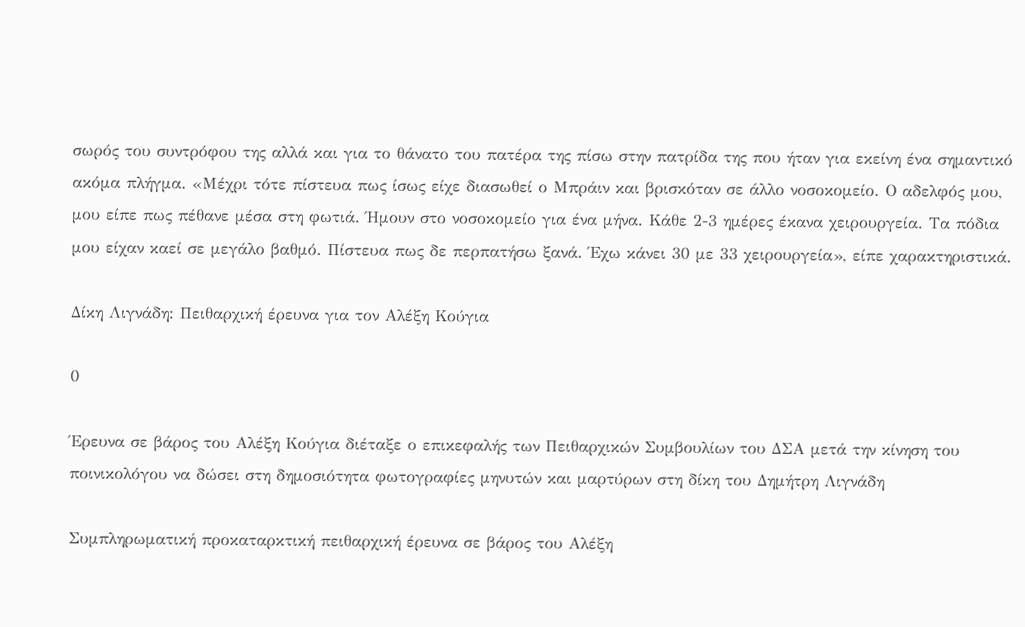σωρός του συντρόφου της αλλά και για το θάνατο του πατέρα της πίσω στην πατρίδα της που ήταν για εκείνη ένα σημαντικό ακόμα πλήγμα. «Μέχρι τότε πίστευα πως ίσως είχε διασωθεί ο Μπράιν και βρισκόταν σε άλλο νοσοκομείο. Ο αδελφός μου, μου είπε πως πέθανε μέσα στη φωτιά. Ήμουν στο νοσοκομείο για ένα μήνα. Κάθε 2-3 ημέρες έκανα χειρουργεία. Τα πόδια μου είχαν καεί σε μεγάλο βαθμό. Πίστευα πως δε περπατήσω ξανά. Έχω κάνει 30 με 33 χειρουργεία», είπε χαρακτηριστικά.

Δίκη Λιγνάδη: Πειθαρχική έρευνα για τον Αλέξη Κούγια

0

Έρευνα σε βάρος του Αλέξη Κούγια διέταξε ο επικεφαλής των Πειθαρχικών Συμβουλίων του ΔΣΑ μετά την κίνηση του ποινικολόγου να δώσει στη δημοσιότητα φωτογραφίες μηνυτών και μαρτύρων στη δίκη του Δημήτρη Λιγνάδη

Συμπληρωματική προκαταρκτική πειθαρχική έρευνα σε βάρος του Αλέξη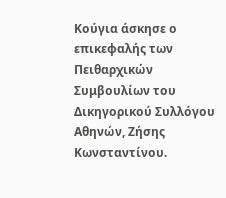Κούγια άσκησε ο επικεφαλής των Πειθαρχικών Συμβουλίων του Δικηγορικού Συλλόγου Αθηνών, Ζήσης Κωνσταντίνου.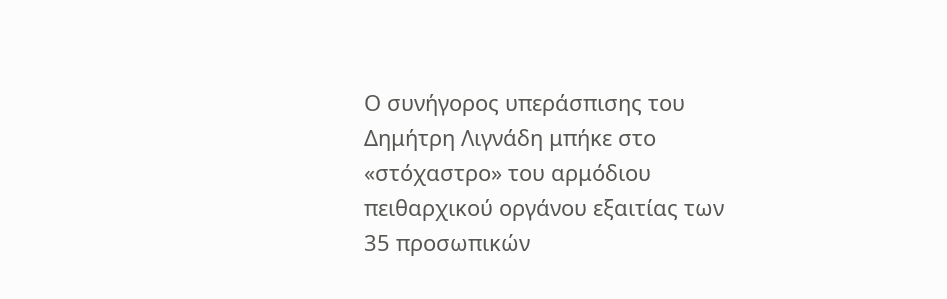Ο συνήγορος υπεράσπισης του Δημήτρη Λιγνάδη μπήκε στο «στόχαστρο» του αρμόδιου πειθαρχικού οργάνου εξαιτίας των 35 προσωπικών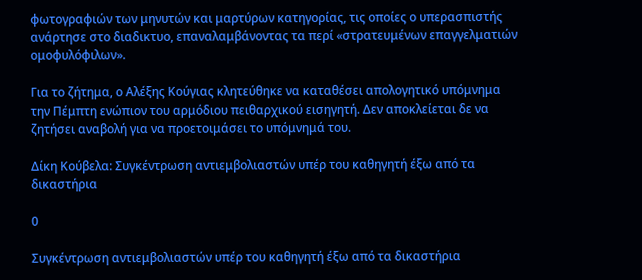φωτογραφιών των μηνυτών και μαρτύρων κατηγορίας, τις οποίες ο υπερασπιστής ανάρτησε στο διαδικτυο, επαναλαμβάνοντας τα περί «στρατευμένων επαγγελματιών ομοφυλόφιλων».

Για το ζήτημα, ο Αλέξης Κούγιας κλητεύθηκε να καταθέσει απολογητικό υπόμνημα την Πέμπτη ενώπιον του αρμόδιου πειθαρχικού εισηγητή. Δεν αποκλείεται δε να ζητήσει αναβολή για να προετοιμάσει το υπόμνημά του.

Δίκη Κούβελα: Συγκέντρωση αντιεμβολιαστών υπέρ του καθηγητή έξω από τα δικαστήρια

0

Συγκέντρωση αντιεμβολιαστών υπέρ του καθηγητή έξω από τα δικαστήρια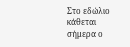Στο εδώλιο κάθεται σήμερα ο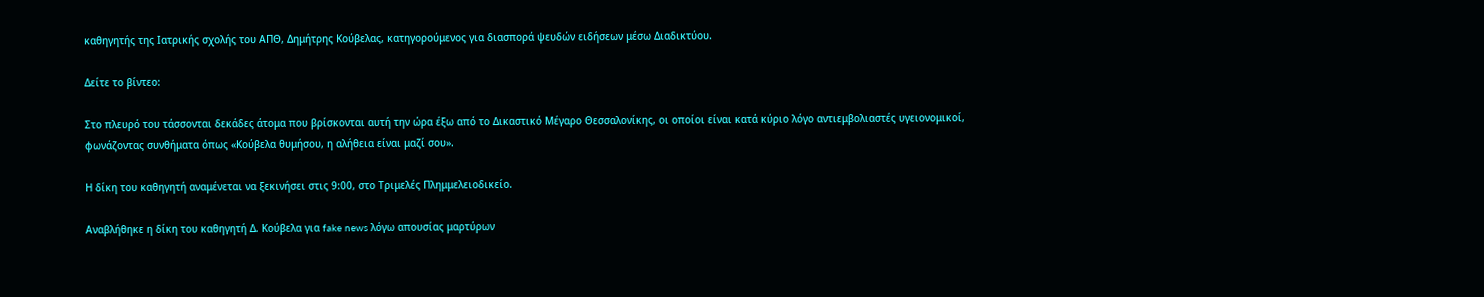καθηγητής της Ιατρικής σχολής του ΑΠΘ, Δημήτρης Κούβελας, κατηγορούμενος για διασπορά ψευδών ειδήσεων μέσω Διαδικτύου.

Δείτε το βίντεο:

Στο πλευρό του τάσσονται δεκάδες άτομα που βρίσκονται αυτή την ώρα έξω από το Δικαστικό Μέγαρο Θεσσαλονίκης, οι οποίοι είναι κατά κύριο λόγο αντιεμβολιαστές υγειονομικοί, φωνάζοντας συνθήματα όπως «Κούβελα θυμήσου, η αλήθεια είναι μαζί σου».

Η δίκη του καθηγητή αναμένεται να ξεκινήσει στις 9:00, στο Τριμελές Πλημμελειοδικείο.

Αναβλήθηκε η δίκη του καθηγητή Δ. Κούβελα για fake news λόγω απουσίας μαρτύρων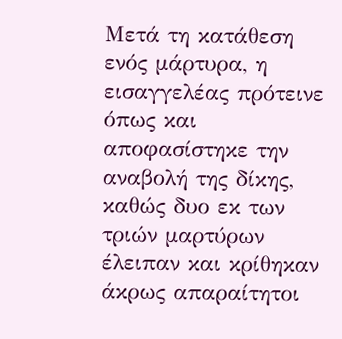Μετά τη κατάθεση ενός μάρτυρα, η εισαγγελέας πρότεινε όπως και αποφασίστηκε την αναβολή της δίκης, καθώς δυο εκ των τριών μαρτύρων έλειπαν και κρίθηκαν άκρως απαραίτητοι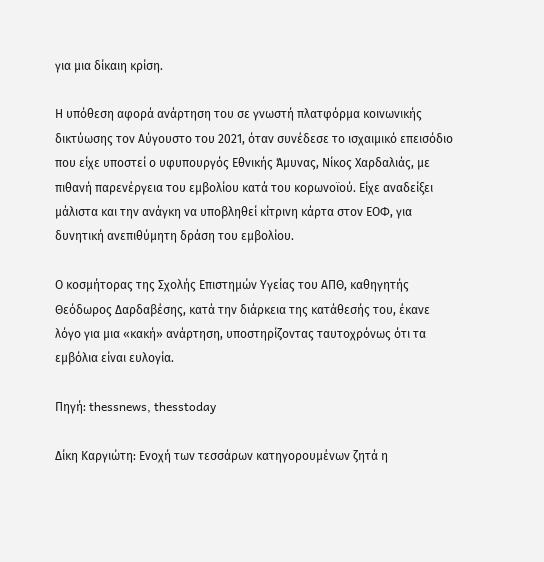για μια δίκαιη κρίση.

Η υπόθεση αφορά ανάρτηση του σε γνωστή πλατφόρμα κοινωνικής δικτύωσης τον Αύγουστο του 2021, όταν συνέδεσε το ισχαιμικό επεισόδιο που είχε υποστεί ο υφυπουργός Εθνικής Άμυνας, Νίκος Χαρδαλιάς, με πιθανή παρενέργεια του εμβολίου κατά του κορωνοϊού. Είχε αναδείξει μάλιστα και την ανάγκη να υποβληθεί κίτρινη κάρτα στον ΕΟΦ, για δυνητική ανεπιθύμητη δράση του εμβολίου.

Ο κοσμήτορας της Σχολής Επιστημών Υγείας του ΑΠΘ, καθηγητής Θεόδωρος Δαρδαβέσης, κατά την διάρκεια της κατάθεσής του, έκανε λόγο για μια «κακή» ανάρτηση, υποστηρίζοντας ταυτοχρόνως ότι τα εμβόλια είναι ευλογία.

Πηγή: thessnews, thesstoday

Δίκη Καργιώτη: Ενοχή των τεσσάρων κατηγορουμένων ζητά η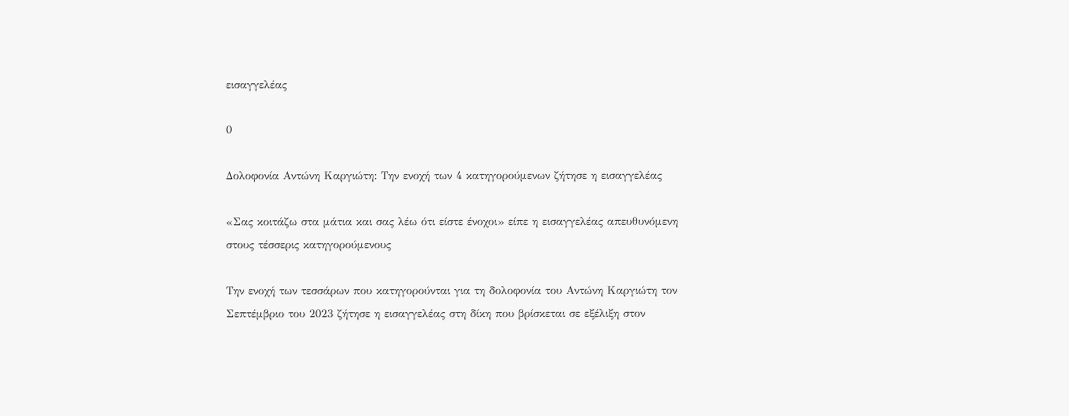εισαγγελέας

0

Δολοφονία Αντώνη Καργιώτη: Την ενοχή των 4 κατηγορούμενων ζήτησε η εισαγγελέας

«Σας κοιτάζω στα μάτια και σας λέω ότι είστε ένοχοι» είπε η εισαγγελέας απευθυνόμενη στους τέσσερις κατηγορούμενους

Την ενοχή των τεσσάρων που κατηγορούνται για τη δολοφονία του Αντώνη Καργιώτη τον Σεπτέμβριο του 2023 ζήτησε η εισαγγελέας στη δίκη που βρίσκεται σε εξέλιξη στον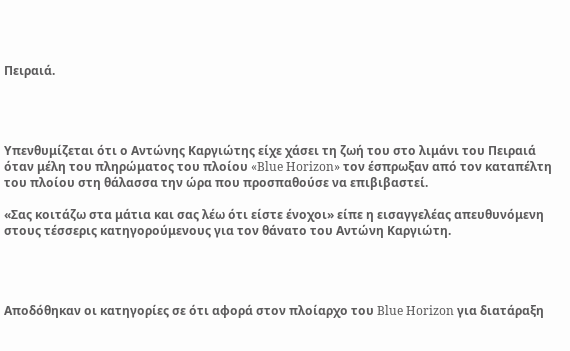Πειραιά.




Υπενθυμίζεται ότι ο Αντώνης Καργιώτης είχε χάσει τη ζωή του στο λιμάνι του Πειραιά όταν μέλη του πληρώματος του πλοίου «Blue Horizon» τον έσπρωξαν από τον καταπέλτη του πλοίου στη θάλασσα την ώρα που προσπαθούσε να επιβιβαστεί.

«Σας κοιτάζω στα μάτια και σας λέω ότι είστε ένοχοι» είπε η εισαγγελέας απευθυνόμενη στους τέσσερις κατηγορούμενους για τον θάνατο του Αντώνη Καργιώτη.




Αποδόθηκαν οι κατηγορίες σε ότι αφορά στον πλοίαρχο του Blue Horizon για διατάραξη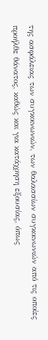της ασφάλειας των συγκοινωνιών, των θαλασσίων συγκοινωνιών από τις οποίες προήλθε θάνατος, καθώς και για κατάχρηση εξουσίας, όπως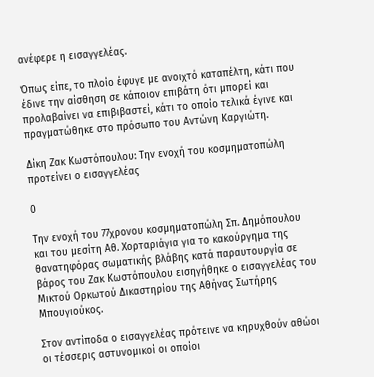ανέφερε η εισαγγελέας.

Όπως είπε, το πλοίο έφυγε με ανοιχτό καταπέλτη, κάτι που έδινε την αίσθηση σε κάποιον επιβάτη ότι μπορεί και προλαβαίνει να επιβιβαστεί, κάτι το οποίο τελικά έγινε και πραγματώθηκε στο πρόσωπο του Αντώνη Καργιώτη.

Δίκη Ζακ Κωστόπουλου: Την ενοχή του κοσμηματοπώλη προτείνει ο εισαγγελέας

0

Την ενοχή του 77χρονου κοσμηματοπώλη Σπ. Δημόπουλου και του μεσίτη Αθ. Χορταριάγια για το κακούργημα της θανατηφόρας σωματικής βλάβης κατά παραυτουργία σε βάρος του Ζακ Κωστόπουλου εισηγήθηκε ο εισαγγελέας του Μικτού Ορκωτού Δικαστηρίου της Αθήνας Σωτήρης Μπουγιούκος.

Στον αντίποδα ο εισαγγελέας πρότεινε να κηρυχθούν αθώοι οι τέσσερις αστυνομικοί οι οποίοι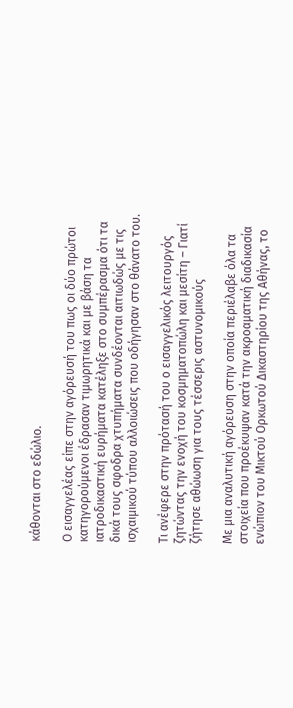κάθονται στο εδώλιο.

Ο εισαγγελέας είπε στην αγόρευσή του πως οι δύο πρώτοι κατηγορούμενοι έδρασαν τιμωρητικά και με βάση τα ιατροδικαστική ευρήματα κατέληξε στο συμπέρασμα ότι τα δικά τους σφοδρα χτυπήματα συνδέονται αιτιωδώς με τις ισχαιμικού τύπου αλλοιώσεις που οδήγησαν στο θάνατο του.

Τι ανέφερε στην πρότασή του ο εισαγγελικός λειτουργός ζητώντας την ενοχή του κοσμηματοπώλη και μεσίτη – Γιατί ζήτησε αθώωση για τους τέσσερις αστυνομικούς

Με μια αναλυτική αγόρευση στην οποία περιέλαβε όλα τα στοιχεία που προέκυψαν κατά την ακροαματική διαδικασία ενώπιον του Μικτού Ορκωτού Δικαστηρίου της Αθήνας, το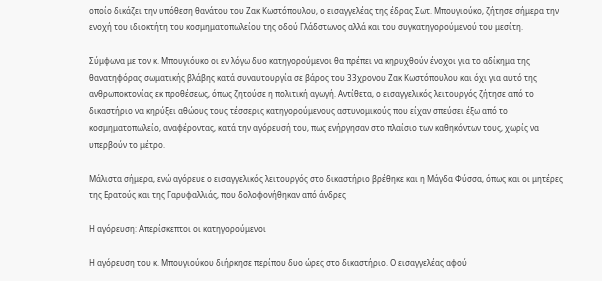οποίο δικάζει την υπόθεση θανάτου του Ζακ Κωστόπουλου, ο εισαγγελέας της έδρας Σωτ. Μπουγιούκο, ζήτησε σήμερα την ενοχή του ιδιοκτήτη του κοσμηματοπωλείου της οδού Γλάδστωνος αλλά και του συγκατηγορούμενού του μεσίτη.

Σύμφωνα με τον κ. Μπουγιόυκο οι εν λόγω δυο κατηγορούμενοι θα πρέπει να κηρυχθούν ένοχοι για το αδίκημα της θανατηφόρας σωματικής βλάβης κατά συναυτουργία σε βάρος του 33χρονου Ζακ Κωστόπουλου και όχι για αυτό της ανθρωποκτονίας εκ προθέσεως, όπως ζητούσε η πολιτική αγωγή. Αντίθετα, ο εισαγγελικός λειτουργός ζήτησε από το δικαστήριο να κηρύξει αθώους τους τέσσερις κατηγορούμενους αστυνομικούς που είχαν σπεύσει έξω από το κοσμηματοπωλείο, αναφέροντας, κατά την αγόρευσή του, πως ενήργησαν στο πλαίσιο των καθηκόντων τους, χωρίς να υπερβούν το μέτρο.

Μάλιστα σήμερα, ενώ αγόρευε ο εισαγγελικός λειτουργός στο δικαστήριο βρέθηκε και η Μάγδα Φύσσα, όπως και οι μητέρες της Ερατούς και της Γαρυφαλλιάς, που δολοφονήθηκαν από άνδρες

Η αγόρευση: Απερίσκεπτοι οι κατηγορούμενοι

Η αγόρευση του κ. Μπουγιούκου διήρκησε περίπου δυο ώρες στο δικαστήριο. Ο εισαγγελέας αφού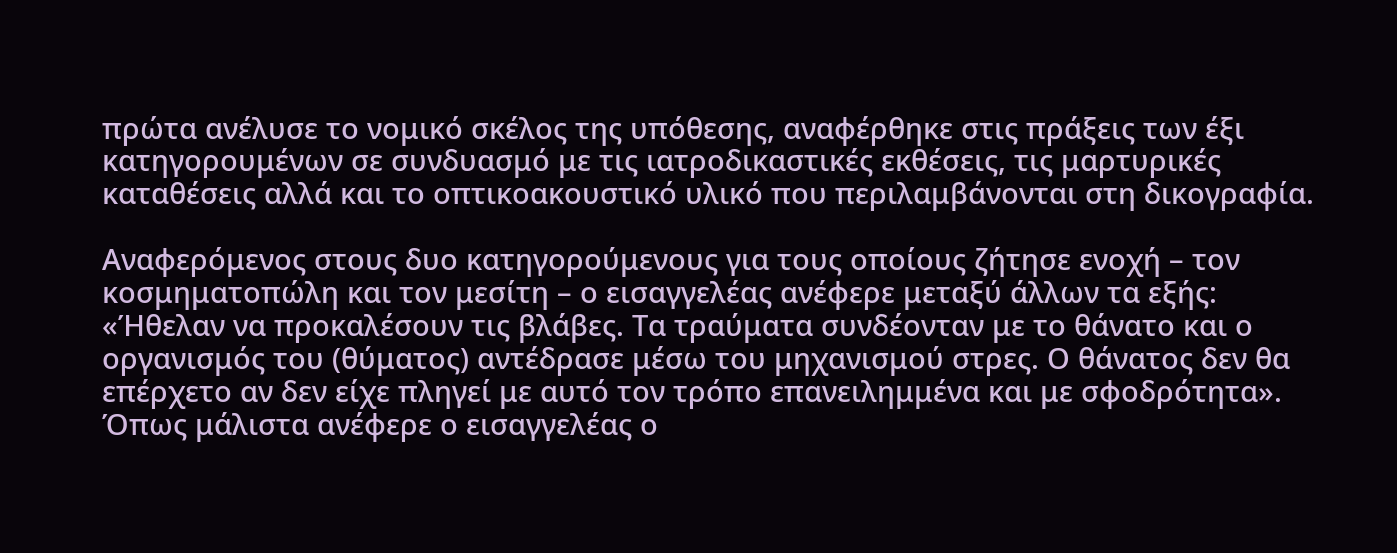πρώτα ανέλυσε το νομικό σκέλος της υπόθεσης, αναφέρθηκε στις πράξεις των έξι κατηγορουμένων σε συνδυασμό με τις ιατροδικαστικές εκθέσεις, τις μαρτυρικές καταθέσεις αλλά και το οπτικοακουστικό υλικό που περιλαμβάνονται στη δικογραφία.

Αναφερόμενος στους δυο κατηγορούμενους για τους οποίους ζήτησε ενοχή – τον κοσμηματοπώλη και τον μεσίτη – ο εισαγγελέας ανέφερε μεταξύ άλλων τα εξής: «Ήθελαν να προκαλέσουν τις βλάβες. Τα τραύματα συνδέονταν με το θάνατο και ο οργανισμός του (θύματος) αντέδρασε μέσω του μηχανισμού στρες. Ο θάνατος δεν θα επέρχετο αν δεν είχε πληγεί με αυτό τον τρόπο επανειλημμένα και με σφοδρότητα». Όπως μάλιστα ανέφερε ο εισαγγελέας ο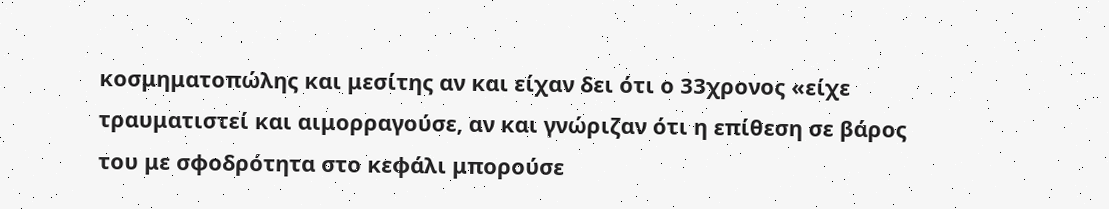κοσμηματοπώλης και μεσίτης αν και είχαν δει ότι ο 33χρονος «είχε τραυματιστεί και αιμορραγούσε, αν και γνώριζαν ότι η επίθεση σε βάρος του με σφοδρότητα στο κεφάλι μπορούσε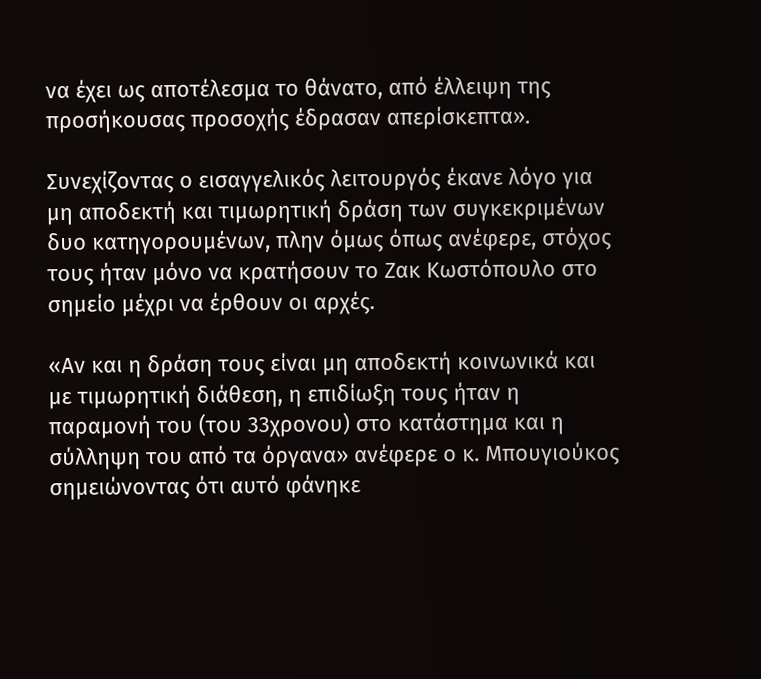να έχει ως αποτέλεσμα το θάνατο, από έλλειψη της προσήκουσας προσοχής έδρασαν απερίσκεπτα».

Συνεχίζοντας ο εισαγγελικός λειτουργός έκανε λόγο για μη αποδεκτή και τιμωρητική δράση των συγκεκριμένων δυο κατηγορουμένων, πλην όμως όπως ανέφερε, στόχος τους ήταν μόνο να κρατήσουν το Ζακ Κωστόπουλο στο σημείο μέχρι να έρθουν οι αρχές.

«Αν και η δράση τους είναι μη αποδεκτή κοινωνικά και με τιμωρητική διάθεση, η επιδίωξη τους ήταν η παραμονή του (του 33χρονου) στο κατάστημα και η σύλληψη του από τα όργανα» ανέφερε ο κ. Μπουγιούκος σημειώνοντας ότι αυτό φάνηκε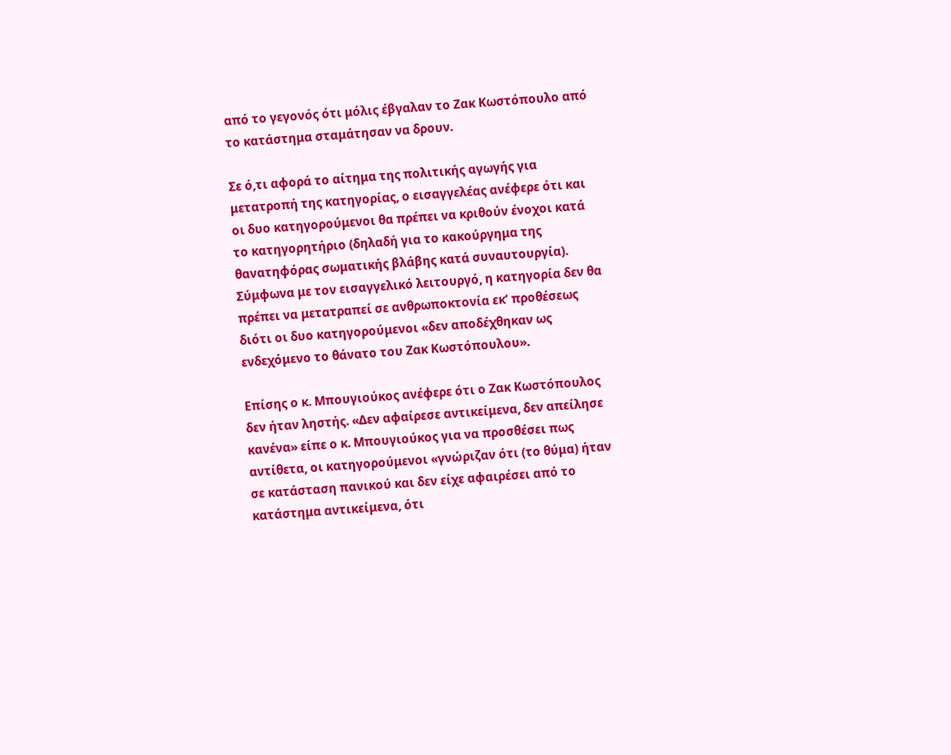από το γεγονός ότι μόλις έβγαλαν το Ζακ Κωστόπουλο από το κατάστημα σταμάτησαν να δρουν.

Σε ό,τι αφορά το αίτημα της πολιτικής αγωγής για μετατροπή της κατηγορίας, ο εισαγγελέας ανέφερε ότι και οι δυο κατηγορούμενοι θα πρέπει να κριθούν ένοχοι κατά το κατηγορητήριο (δηλαδή για το κακούργημα της θανατηφόρας σωματικής βλάβης κατά συναυτουργία). Σύμφωνα με τον εισαγγελικό λειτουργό, η κατηγορία δεν θα πρέπει να μετατραπεί σε ανθρωποκτονία εκ’ προθέσεως διότι οι δυο κατηγορούμενοι «δεν αποδέχθηκαν ως ενδεχόμενο το θάνατο του Ζακ Κωστόπουλου».

Επίσης ο κ. Μπουγιούκος ανέφερε ότι ο Ζακ Κωστόπουλος δεν ήταν ληστής. «Δεν αφαίρεσε αντικείμενα, δεν απείλησε κανένα» είπε ο κ. Μπουγιούκος για να προσθέσει πως αντίθετα, οι κατηγορούμενοι «γνώριζαν ότι (το θύμα) ήταν σε κατάσταση πανικού και δεν είχε αφαιρέσει από το κατάστημα αντικείμενα, ότι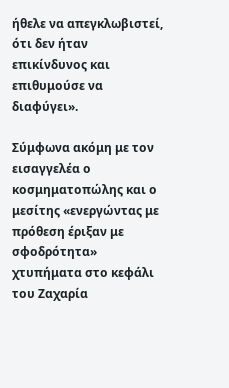ήθελε να απεγκλωβιστεί, ότι δεν ήταν επικίνδυνος και επιθυμούσε να διαφύγει».

Σύμφωνα ακόμη με τον εισαγγελέα ο κοσμηματοπώλης και ο μεσίτης «ενεργώντας με πρόθεση έριξαν με σφοδρότητα» χτυπήματα στο κεφάλι του Ζαχαρία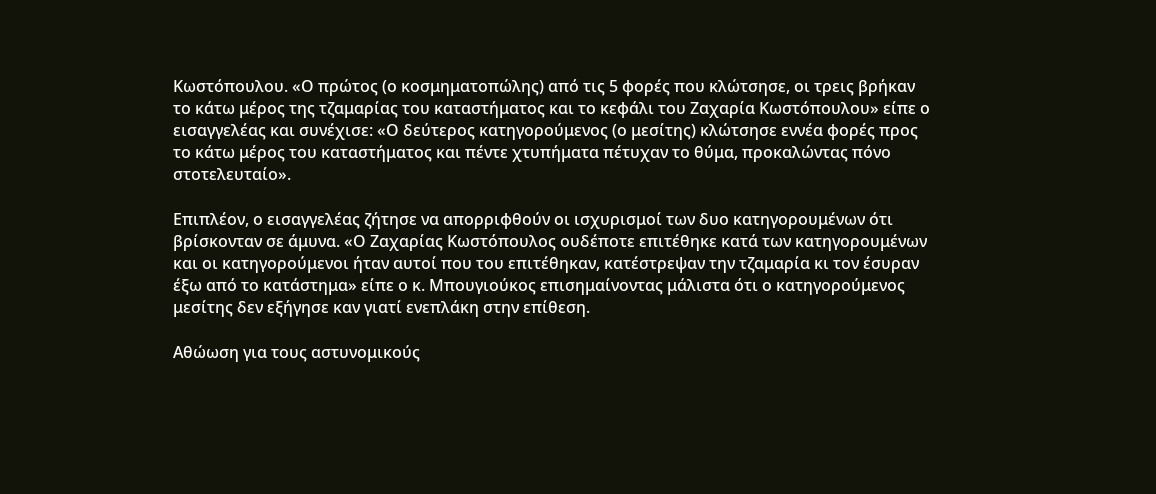Κωστόπουλου. «Ο πρώτος (ο κοσμηματοπώλης) από τις 5 φορές που κλώτσησε, οι τρεις βρήκαν το κάτω μέρος της τζαμαρίας του καταστήματος και το κεφάλι του Ζαχαρία Κωστόπουλου» είπε ο εισαγγελέας και συνέχισε: «Ο δεύτερος κατηγορούμενος (ο μεσίτης) κλώτσησε εννέα φορές προς το κάτω μέρος του καταστήματος και πέντε χτυπήματα πέτυχαν το θύμα, προκαλώντας πόνο στοτελευταίο».

Επιπλέον, ο εισαγγελέας ζήτησε να απορριφθούν οι ισχυρισμοί των δυο κατηγορουμένων ότι βρίσκονταν σε άμυνα. «Ο Ζαχαρίας Κωστόπουλος ουδέποτε επιτέθηκε κατά των κατηγορουμένων και οι κατηγορούμενοι ήταν αυτοί που του επιτέθηκαν, κατέστρεψαν την τζαμαρία κι τον έσυραν έξω από το κατάστημα» είπε ο κ. Μπουγιούκος επισημαίνοντας μάλιστα ότι ο κατηγορούμενος μεσίτης δεν εξήγησε καν γιατί ενεπλάκη στην επίθεση.

Αθώωση για τους αστυνομικούς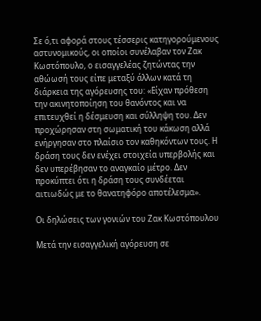Σε ό,τι αφορά στους τέσσερις κατηγορούμενους αστυνομικούς, οι οποίοι συνέλαβαν τον Ζακ Κωστόπουλο, ο εισαγγελέας ζητώντας την αθώωσή τους είπε μεταξύ άλλων κατά τη διάρκεια της αγόρευσης του: «Είχαν πρόθεση την ακινητοποίηση του θανόντος και να επιτευχθεί η δέσμευση και σύλληψη του. Δεν προχώρησαν στη σωματική του κάκωση αλλά ενήργησαν στο πλαίσιο τον καθηκόντων τους. Η δράση τους δεν ενέχει στοιχεία υπερβολής και δεν υπερέβησαν το αναγκαίο μέτρο. Δεν προκύπτει ότι η δράση τους συνδέεται αιτιωδώς με το θανατηφόρο αποτέλεσμα».

Οι δηλώσεις των γονιών του Ζακ Κωστόπουλου

Μετά την εισαγγελική αγόρευση σε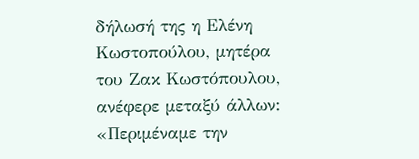δήλωσή της η Ελένη Κωστοπούλου, μητέρα του Ζακ Κωστόπουλου, ανέφερε μεταξύ άλλων: «Περιμέναμε την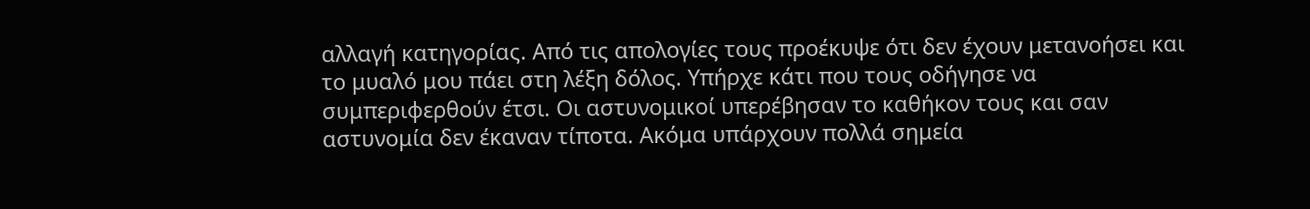αλλαγή κατηγορίας. Από τις απολογίες τους προέκυψε ότι δεν έχουν μετανοήσει και το μυαλό μου πάει στη λέξη δόλος. Υπήρχε κάτι που τους οδήγησε να συμπεριφερθούν έτσι. Οι αστυνομικοί υπερέβησαν το καθήκον τους και σαν αστυνομία δεν έκαναν τίποτα. Ακόμα υπάρχουν πολλά σημεία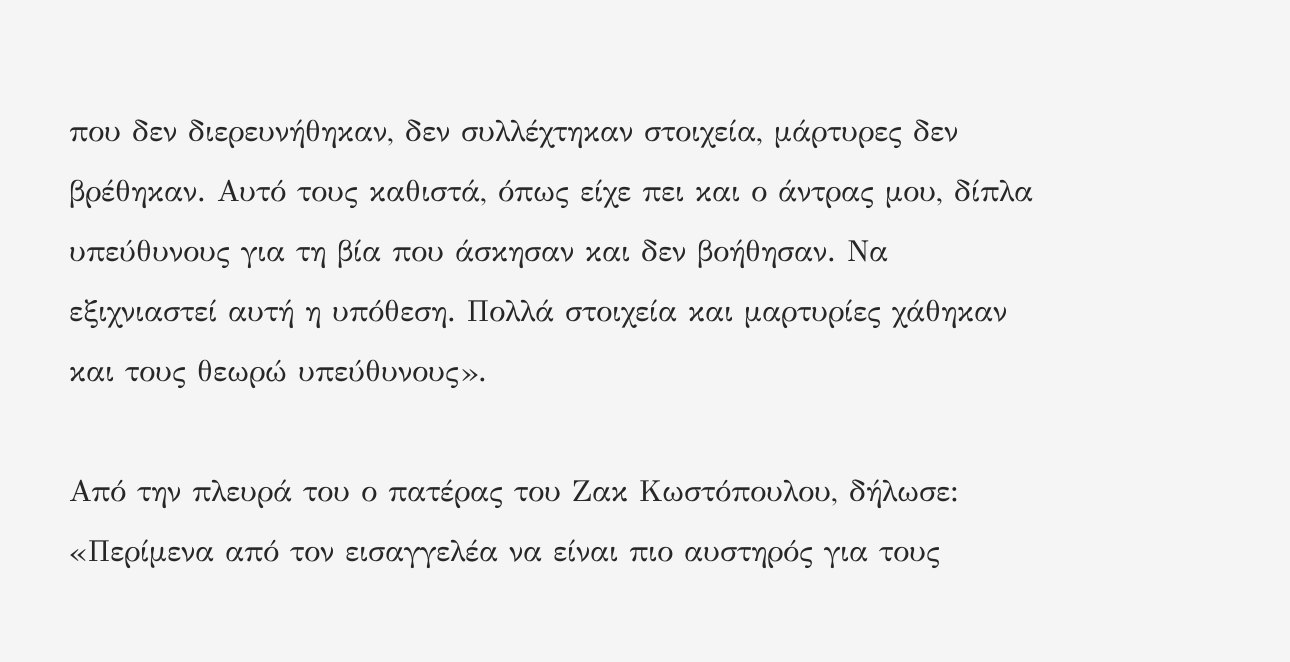που δεν διερευνήθηκαν, δεν συλλέχτηκαν στοιχεία, μάρτυρες δεν βρέθηκαν. Αυτό τους καθιστά, όπως είχε πει και ο άντρας μου, δίπλα υπεύθυνους για τη βία που άσκησαν και δεν βοήθησαν. Να εξιχνιαστεί αυτή η υπόθεση. Πολλά στοιχεία και μαρτυρίες χάθηκαν και τους θεωρώ υπεύθυνους».

Από την πλευρά του ο πατέρας του Ζακ Κωστόπουλου, δήλωσε: «Περίμενα από τον εισαγγελέα να είναι πιο αυστηρός για τους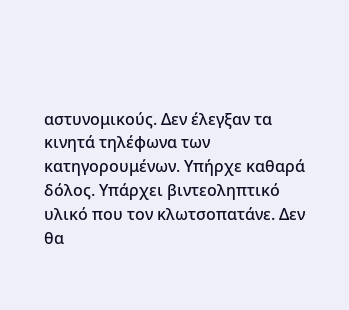αστυνομικούς. Δεν έλεγξαν τα κινητά τηλέφωνα των κατηγορουμένων. Υπήρχε καθαρά δόλος. Υπάρχει βιντεοληπτικό υλικό που τον κλωτσοπατάνε. Δεν θα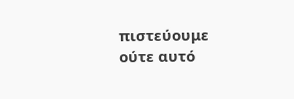πιστεύουμε ούτε αυτό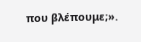που βλέπουμε;».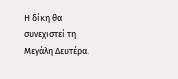Η δίκη θα συνεχιστεί τη Μεγάλη Δευτέρα.